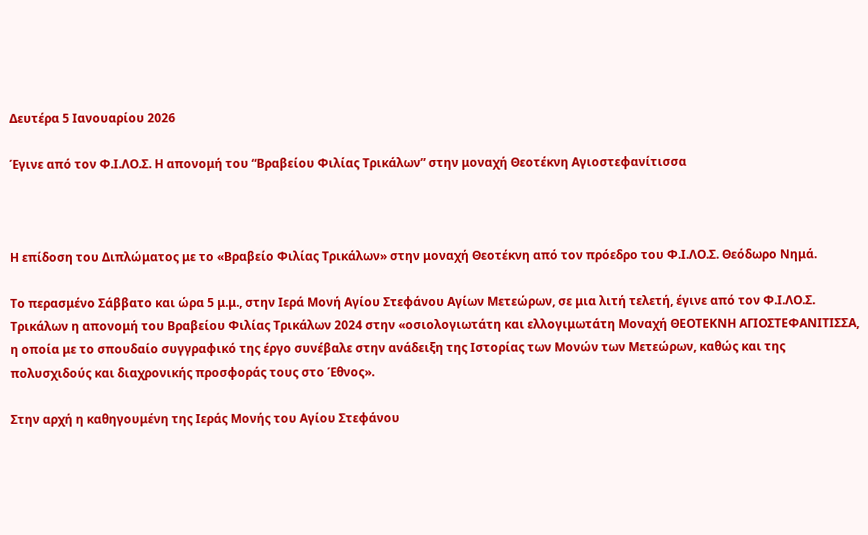Δευτέρα 5 Ιανουαρίου 2026

Έγινε από τον Φ.Ι.ΛΟ.Σ. Η απονομή του “Βραβείου Φιλίας Τρικάλων” στην μοναχή Θεοτέκνη Αγιοστεφανίτισσα



Η επίδοση του Διπλώματος με το «Βραβείο Φιλίας Τρικάλων» στην μοναχή Θεοτέκνη από τον πρόεδρο του Φ.Ι.ΛΟ.Σ. Θεόδωρο Νημά.

Το περασμένο Σάββατο και ώρα 5 μ.μ., στην Ιερά Μονή Αγίου Στεφάνου Αγίων Μετεώρων, σε μια λιτή τελετή, έγινε από τον Φ.Ι.ΛΟ.Σ. Τρικάλων η απονομή του Βραβείου Φιλίας Τρικάλων 2024 στην «οσιολογιωτάτη και ελλογιμωτάτη Μοναχή ΘΕΟΤΕΚΝΗ ΑΓΙΟΣΤΕΦΑΝΙΤΙΣΣΑ, η οποία με το σπουδαίο συγγραφικό της έργο συνέβαλε στην ανάδειξη της Ιστορίας των Μονών των Μετεώρων, καθώς και της πολυσχιδούς και διαχρονικής προσφοράς τους στο Έθνος».

Στην αρχή η καθηγουμένη της Ιεράς Μονής του Αγίου Στεφάνου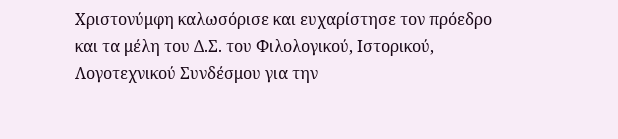Χριστονύμφη καλωσόρισε και ευχαρίστησε τον πρόεδρο και τα μέλη του Δ.Σ. του Φιλολογικού, Ιστορικού, Λογοτεχνικού Συνδέσμου για την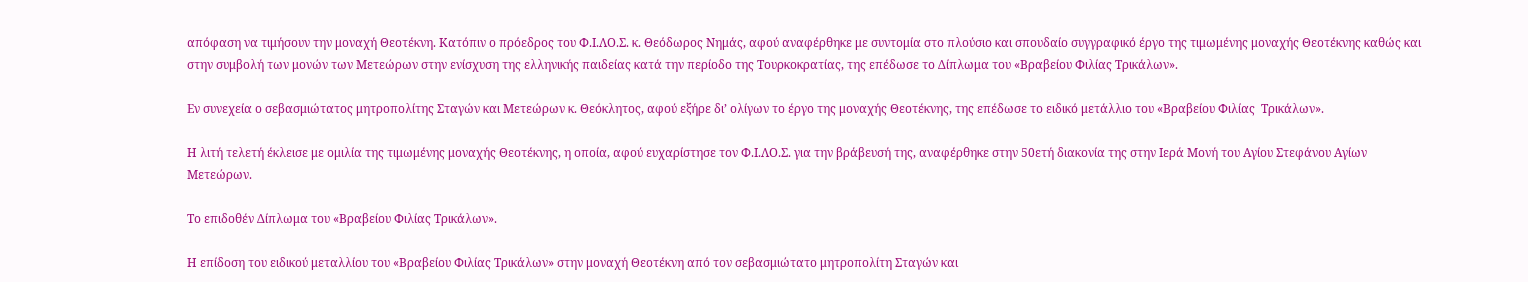απόφαση να τιμήσουν την μοναχή Θεοτέκνη. Κατόπιν ο πρόεδρος του Φ.Ι.ΛΟ.Σ. κ. Θεόδωρος Νημάς, αφού αναφέρθηκε με συντομία στο πλούσιο και σπουδαίο συγγραφικό έργο της τιμωμένης μοναχής Θεοτέκνης καθώς και στην συμβολή των μονών των Μετεώρων στην ενίσχυση της ελληνικής παιδείας κατά την περίοδο της Τουρκοκρατίας, της επέδωσε το Δίπλωμα του «Βραβείου Φιλίας Τρικάλων».

Εν συνεχεία ο σεβασμιώτατος μητροπολίτης Σταγών και Μετεώρων κ. Θεόκλητος, αφού εξήρε δι’ ολίγων το έργο της μοναχής Θεοτέκνης, της επέδωσε το ειδικό μετάλλιο του «Βραβείου Φιλίας  Τρικάλων».

Η λιτή τελετή έκλεισε με ομιλία της τιμωμένης μοναχής Θεοτέκνης, η οποία, αφού ευχαρίστησε τον Φ.Ι.ΛΟ.Σ. για την βράβευσή της, αναφέρθηκε στην 50ετή διακονία της στην Ιερά Μονή του Αγίου Στεφάνου Αγίων Μετεώρων.

Το επιδοθέν Δίπλωμα του «Βραβείου Φιλίας Τρικάλων».

Η επίδοση του ειδικού μεταλλίου του «Βραβείου Φιλίας Τρικάλων» στην μοναχή Θεοτέκνη από τον σεβασμιώτατο μητροπολίτη Σταγών και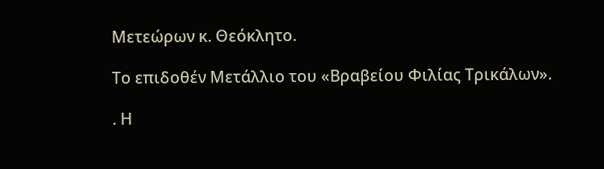Μετεώρων κ. Θεόκλητο.

Το επιδοθέν Μετάλλιο του «Βραβείου Φιλίας Τρικάλων».

. Η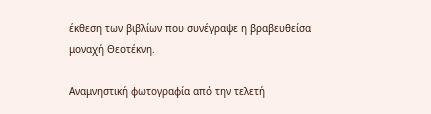έκθεση των βιβλίων που συνέγραψε η βραβευθείσα μοναχή Θεοτέκνη.

Αναμνηστική φωτογραφία από την τελετή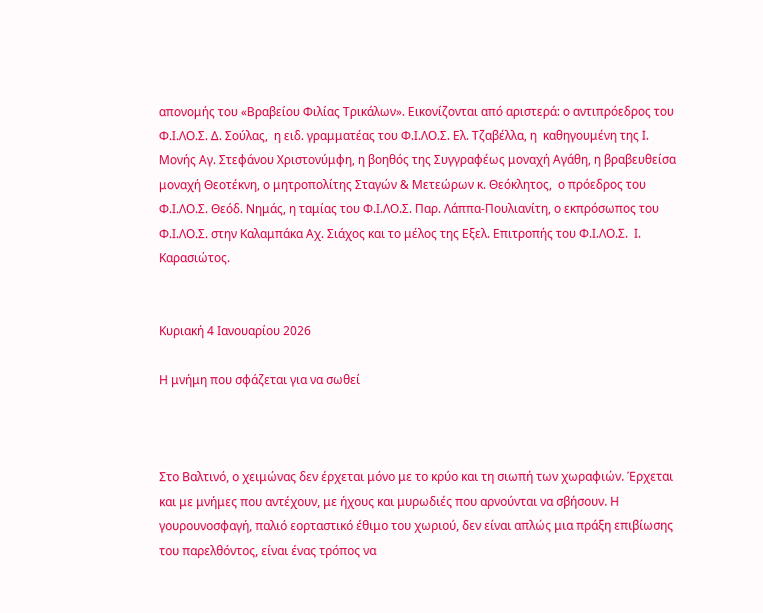απονομής του «Βραβείου Φιλίας Τρικάλων». Εικονίζονται από αριστερά: ο αντιπρόεδρος του Φ.Ι.ΛΟ.Σ. Δ. Σούλας,  η ειδ. γραμματέας του Φ.Ι.ΛΟ.Σ. Ελ. Τζαβέλλα, η  καθηγουμένη της Ι. Μονής Αγ. Στεφάνου Χριστονύμφη, η βοηθός της Συγγραφέως μοναχή Αγάθη, η βραβευθείσα μοναχή Θεοτέκνη, ο μητροπολίτης Σταγών & Μετεώρων κ. Θεόκλητος,  ο πρόεδρος του Φ.Ι.ΛΟ.Σ. Θεόδ. Νημάς, η ταμίας του Φ.Ι.ΛΟ.Σ. Παρ. Λάππα-Πουλιανίτη, ο εκπρόσωπος του Φ.Ι.ΛΟ.Σ. στην Καλαμπάκα Αχ. Σιάχος και το μέλος της Εξελ. Επιτροπής του Φ.Ι.ΛΟ.Σ.  Ι. Καρασιώτος.


Κυριακή 4 Ιανουαρίου 2026

Η μνήμη που σφάζεται για να σωθεί



Στο Βαλτινό, ο χειμώνας δεν έρχεται μόνο με το κρύο και τη σιωπή των χωραφιών. Έρχεται και με μνήμες που αντέχουν, με ήχους και μυρωδιές που αρνούνται να σβήσουν. Η γουρουνοσφαγή, παλιό εορταστικό έθιμο του χωριού, δεν είναι απλώς μια πράξη επιβίωσης του παρελθόντος, είναι ένας τρόπος να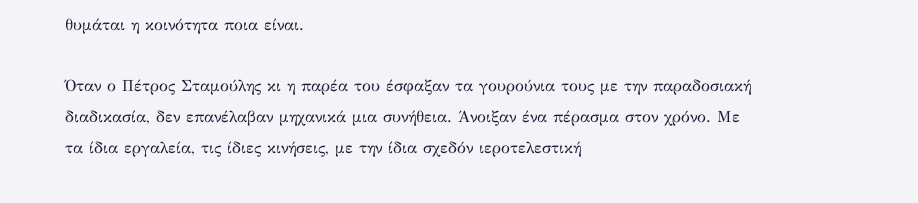θυμάται η κοινότητα ποια είναι.

Όταν ο Πέτρος Σταμούλης κι η παρέα του έσφαξαν τα γουρούνια τους με την παραδοσιακή διαδικασία, δεν επανέλαβαν μηχανικά μια συνήθεια. Άνοιξαν ένα πέρασμα στον χρόνο. Με τα ίδια εργαλεία, τις ίδιες κινήσεις, με την ίδια σχεδόν ιεροτελεστική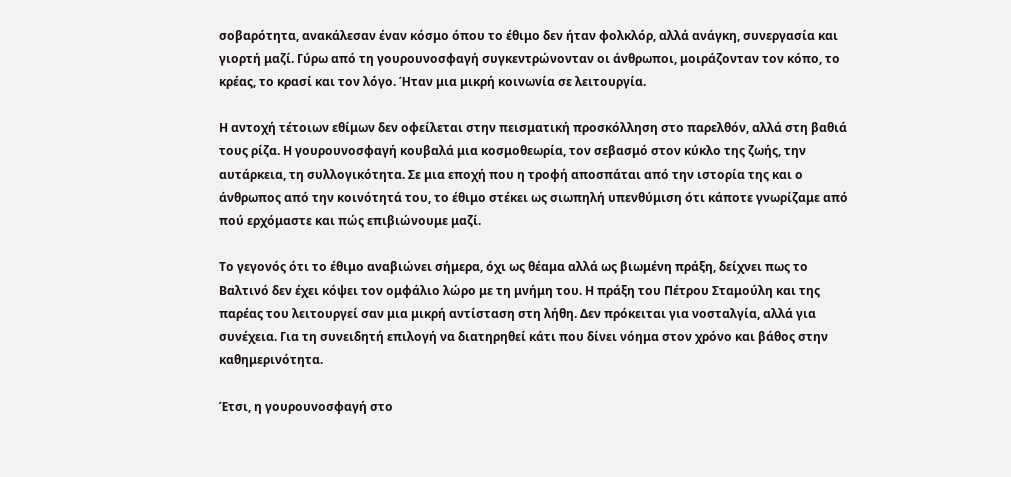σοβαρότητα, ανακάλεσαν έναν κόσμο όπου το έθιμο δεν ήταν φολκλόρ, αλλά ανάγκη, συνεργασία και γιορτή μαζί. Γύρω από τη γουρουνοσφαγή συγκεντρώνονταν οι άνθρωποι, μοιράζονταν τον κόπο, το κρέας, το κρασί και τον λόγο. Ήταν μια μικρή κοινωνία σε λειτουργία.

Η αντοχή τέτοιων εθίμων δεν οφείλεται στην πεισματική προσκόλληση στο παρελθόν, αλλά στη βαθιά τους ρίζα. Η γουρουνοσφαγή κουβαλά μια κοσμοθεωρία, τον σεβασμό στον κύκλο της ζωής, την αυτάρκεια, τη συλλογικότητα. Σε μια εποχή που η τροφή αποσπάται από την ιστορία της και ο άνθρωπος από την κοινότητά του, το έθιμο στέκει ως σιωπηλή υπενθύμιση ότι κάποτε γνωρίζαμε από πού ερχόμαστε και πώς επιβιώνουμε μαζί.

Το γεγονός ότι το έθιμο αναβιώνει σήμερα, όχι ως θέαμα αλλά ως βιωμένη πράξη, δείχνει πως το Βαλτινό δεν έχει κόψει τον ομφάλιο λώρο με τη μνήμη του. Η πράξη του Πέτρου Σταμούλη και της παρέας του λειτουργεί σαν μια μικρή αντίσταση στη λήθη. Δεν πρόκειται για νοσταλγία, αλλά για συνέχεια. Για τη συνειδητή επιλογή να διατηρηθεί κάτι που δίνει νόημα στον χρόνο και βάθος στην καθημερινότητα.

Έτσι, η γουρουνοσφαγή στο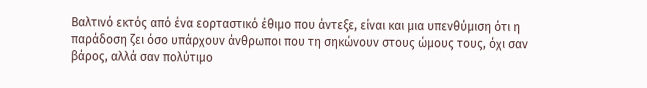Βαλτινό εκτός από ένα εορταστικό έθιμο που άντεξε, είναι και μια υπενθύμιση ότι η παράδοση ζει όσο υπάρχουν άνθρωποι που τη σηκώνουν στους ώμους τους, όχι σαν βάρος, αλλά σαν πολύτιμο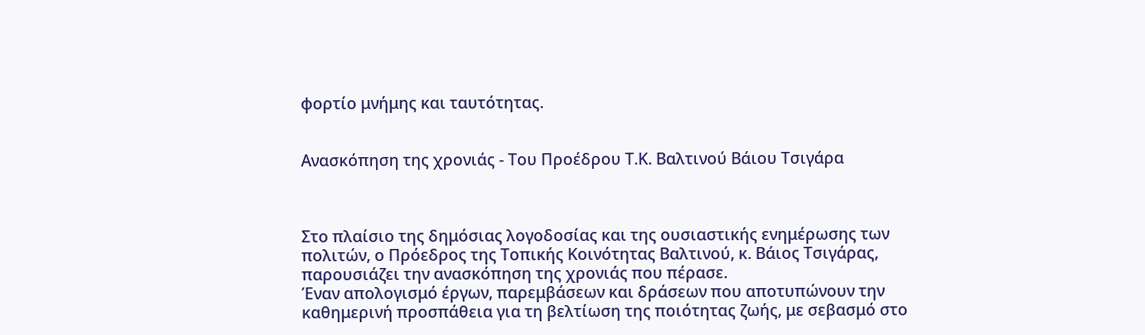φορτίο μνήμης και ταυτότητας.


Ανασκόπηση της χρονιάς - Του Προέδρου Τ.Κ. Βαλτινού Βάιου Τσιγάρα



Στο πλαίσιο της δημόσιας λογοδοσίας και της ουσιαστικής ενημέρωσης των πολιτών, ο Πρόεδρος της Τοπικής Κοινότητας Βαλτινού, κ. Βάιος Τσιγάρας, παρουσιάζει την ανασκόπηση της χρονιάς που πέρασε.
Έναν απολογισμό έργων, παρεμβάσεων και δράσεων που αποτυπώνουν την καθημερινή προσπάθεια για τη βελτίωση της ποιότητας ζωής, με σεβασμό στο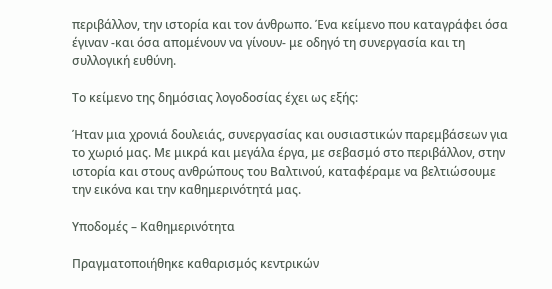περιβάλλον, την ιστορία και τον άνθρωπο. Ένα κείμενο που καταγράφει όσα έγιναν -και όσα απομένουν να γίνουν- με οδηγό τη συνεργασία και τη συλλογική ευθύνη.

Το κείμενο της δημόσιας λογοδοσίας έχει ως εξής:

Ήταν μια χρονιά δουλειάς, συνεργασίας και ουσιαστικών παρεμβάσεων για το χωριό μας. Με μικρά και μεγάλα έργα, με σεβασμό στο περιβάλλον, στην ιστορία και στους ανθρώπους του Βαλτινού, καταφέραμε να βελτιώσουμε την εικόνα και την καθημερινότητά μας.

Υποδομές – Καθημερινότητα

Πραγματοποιήθηκε καθαρισμός κεντρικών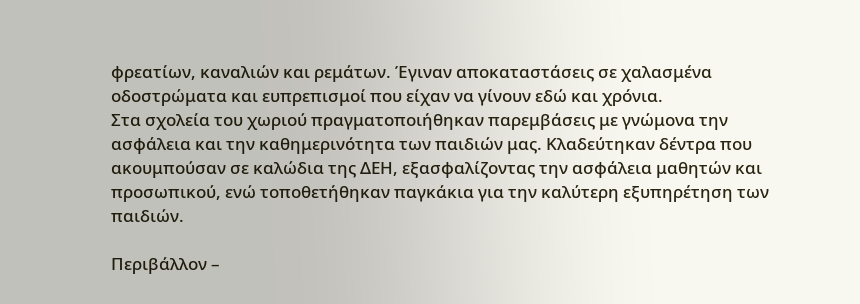φρεατίων, καναλιών και ρεμάτων. Έγιναν αποκαταστάσεις σε χαλασμένα οδοστρώματα και ευπρεπισμοί που είχαν να γίνουν εδώ και χρόνια.
Στα σχολεία του χωριού πραγματοποιήθηκαν παρεμβάσεις με γνώμονα την ασφάλεια και την καθημερινότητα των παιδιών μας. Κλαδεύτηκαν δέντρα που ακουμπούσαν σε καλώδια της ΔΕΗ, εξασφαλίζοντας την ασφάλεια μαθητών και προσωπικού, ενώ τοποθετήθηκαν παγκάκια για την καλύτερη εξυπηρέτηση των παιδιών.

Περιβάλλον –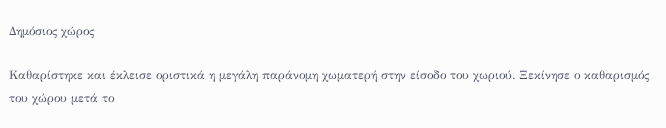Δημόσιος χώρος

Καθαρίστηκε και έκλεισε οριστικά η μεγάλη παράνομη χωματερή στην είσοδο του χωριού. Ξεκίνησε ο καθαρισμός του χώρου μετά το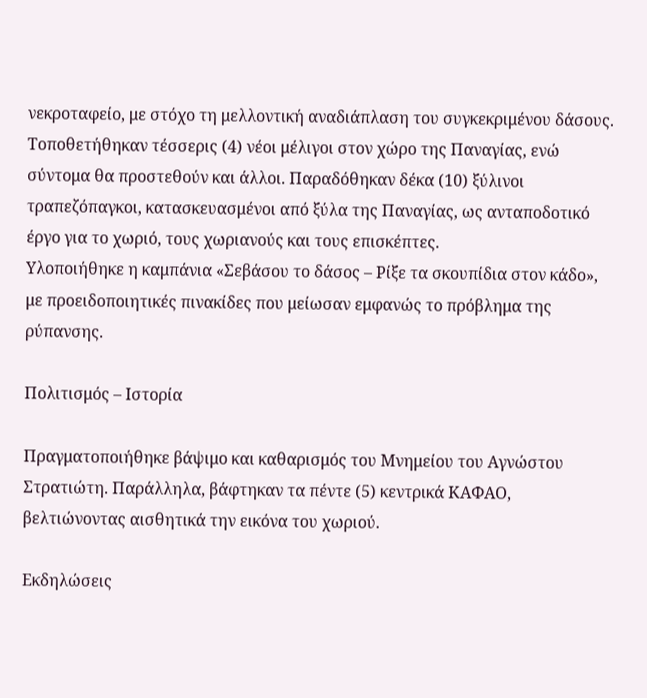νεκροταφείο, με στόχο τη μελλοντική αναδιάπλαση του συγκεκριμένου δάσους.
Τοποθετήθηκαν τέσσερις (4) νέοι μέλιγοι στον χώρο της Παναγίας, ενώ σύντομα θα προστεθούν και άλλοι. Παραδόθηκαν δέκα (10) ξύλινοι τραπεζόπαγκοι, κατασκευασμένοι από ξύλα της Παναγίας, ως ανταποδοτικό έργο για το χωριό, τους χωριανούς και τους επισκέπτες.
Υλοποιήθηκε η καμπάνια «Σεβάσου το δάσος – Ρίξε τα σκουπίδια στον κάδο», με προειδοποιητικές πινακίδες που μείωσαν εμφανώς το πρόβλημα της ρύπανσης.

Πολιτισμός – Ιστορία

Πραγματοποιήθηκε βάψιμο και καθαρισμός του Μνημείου του Αγνώστου Στρατιώτη. Παράλληλα, βάφτηκαν τα πέντε (5) κεντρικά ΚΑΦΑΟ, βελτιώνοντας αισθητικά την εικόνα του χωριού.

Εκδηλώσεις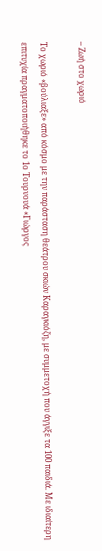– Ζωή στο χωριό

Το χωριό «βούλιαξε» από κόσμο με την παράσταση θεάτρου σκιών Καραγκιόζη, με συμμετοχή που άγγιξε τα 100 παιδιά. Με ιδιαίτερη επιτυχία πραγματοποιήθηκε το 1ο Τουρνουά «Γιώργος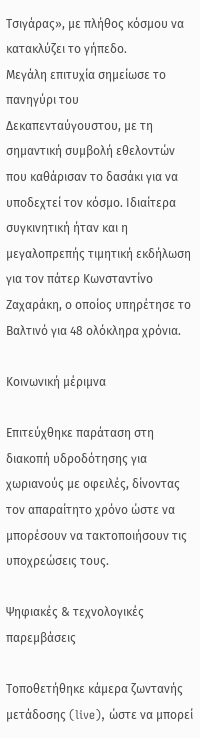Τσιγάρας», με πλήθος κόσμου να κατακλύζει το γήπεδο.
Μεγάλη επιτυχία σημείωσε το πανηγύρι του Δεκαπενταύγουστου, με τη σημαντική συμβολή εθελοντών που καθάρισαν το δασάκι για να υποδεχτεί τον κόσμο. Ιδιαίτερα συγκινητική ήταν και η μεγαλοπρεπής τιμητική εκδήλωση για τον πάτερ Κωνσταντίνο Ζαχαράκη, ο οποίος υπηρέτησε το Βαλτινό για 48 ολόκληρα χρόνια.

Κοινωνική μέριμνα

Επιτεύχθηκε παράταση στη διακοπή υδροδότησης για χωριανούς με οφειλές, δίνοντας τον απαραίτητο χρόνο ώστε να μπορέσουν να τακτοποιήσουν τις υποχρεώσεις τους.

Ψηφιακές & τεχνολογικές παρεμβάσεις

Τοποθετήθηκε κάμερα ζωντανής μετάδοσης (live), ώστε να μπορεί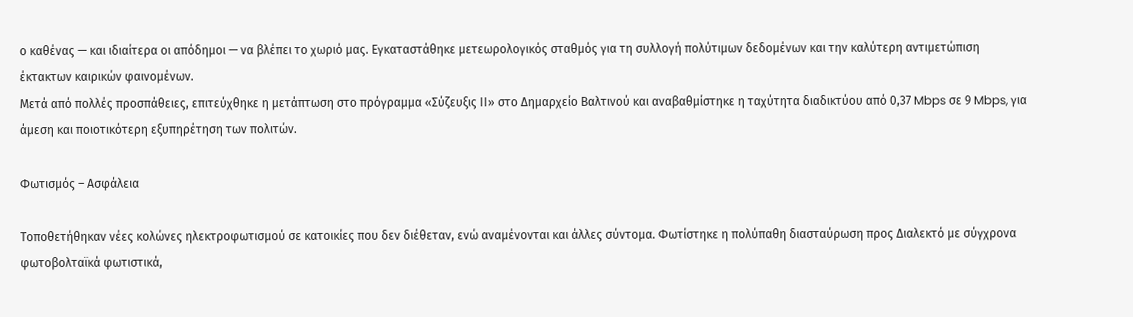ο καθένας — και ιδιαίτερα οι απόδημοι — να βλέπει το χωριό μας. Εγκαταστάθηκε μετεωρολογικός σταθμός για τη συλλογή πολύτιμων δεδομένων και την καλύτερη αντιμετώπιση έκτακτων καιρικών φαινομένων.
Μετά από πολλές προσπάθειες, επιτεύχθηκε η μετάπτωση στο πρόγραμμα «Σύζευξις ΙΙ» στο Δημαρχείο Βαλτινού και αναβαθμίστηκε η ταχύτητα διαδικτύου από 0,37 Mbps σε 9 Mbps, για άμεση και ποιοτικότερη εξυπηρέτηση των πολιτών.

Φωτισμός – Ασφάλεια

Τοποθετήθηκαν νέες κολώνες ηλεκτροφωτισμού σε κατοικίες που δεν διέθεταν, ενώ αναμένονται και άλλες σύντομα. Φωτίστηκε η πολύπαθη διασταύρωση προς Διαλεκτό με σύγχρονα φωτοβολταϊκά φωτιστικά,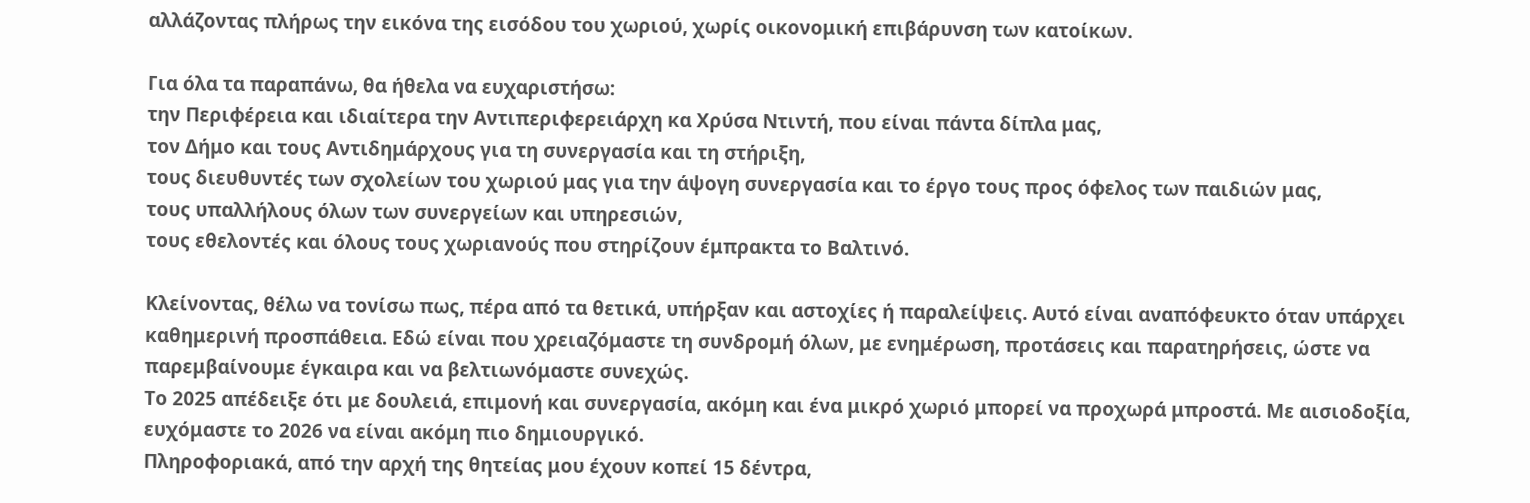αλλάζοντας πλήρως την εικόνα της εισόδου του χωριού, χωρίς οικονομική επιβάρυνση των κατοίκων.

Για όλα τα παραπάνω, θα ήθελα να ευχαριστήσω:
την Περιφέρεια και ιδιαίτερα την Αντιπεριφερειάρχη κα Χρύσα Ντιντή, που είναι πάντα δίπλα μας,
τον Δήμο και τους Αντιδημάρχους για τη συνεργασία και τη στήριξη,
τους διευθυντές των σχολείων του χωριού μας για την άψογη συνεργασία και το έργο τους προς όφελος των παιδιών μας,
τους υπαλλήλους όλων των συνεργείων και υπηρεσιών,
τους εθελοντές και όλους τους χωριανούς που στηρίζουν έμπρακτα το Βαλτινό.

Κλείνοντας, θέλω να τονίσω πως, πέρα από τα θετικά, υπήρξαν και αστοχίες ή παραλείψεις. Αυτό είναι αναπόφευκτο όταν υπάρχει καθημερινή προσπάθεια. Εδώ είναι που χρειαζόμαστε τη συνδρομή όλων, με ενημέρωση, προτάσεις και παρατηρήσεις, ώστε να παρεμβαίνουμε έγκαιρα και να βελτιωνόμαστε συνεχώς.
Το 2025 απέδειξε ότι με δουλειά, επιμονή και συνεργασία, ακόμη και ένα μικρό χωριό μπορεί να προχωρά μπροστά. Με αισιοδοξία, ευχόμαστε το 2026 να είναι ακόμη πιο δημιουργικό.
Πληροφοριακά, από την αρχή της θητείας μου έχουν κοπεί 15 δέντρα,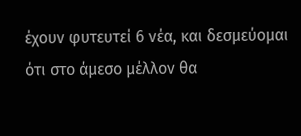έχουν φυτευτεί 6 νέα, και δεσμεύομαι ότι στο άμεσο μέλλον θα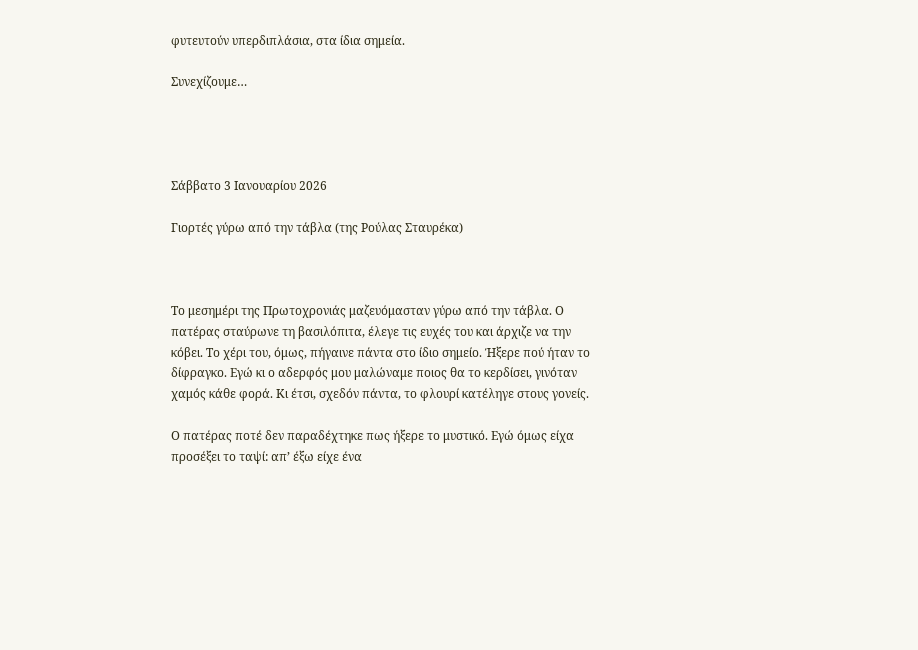φυτευτούν υπερδιπλάσια, στα ίδια σημεία.

Συνεχίζουμε…




Σάββατο 3 Ιανουαρίου 2026

Γιορτές γύρω από την τάβλα (της Ρούλας Σταυρέκα)



Το μεσημέρι της Πρωτοχρονιάς μαζευόμασταν γύρω από την τάβλα. Ο πατέρας σταύρωνε τη βασιλόπιτα, έλεγε τις ευχές του και άρχιζε να την κόβει. Το χέρι του, όμως, πήγαινε πάντα στο ίδιο σημείο. Ήξερε πού ήταν το δίφραγκο. Εγώ κι ο αδερφός μου μαλώναμε ποιος θα το κερδίσει, γινόταν χαμός κάθε φορά. Κι έτσι, σχεδόν πάντα, το φλουρί κατέληγε στους γονείς.

Ο πατέρας ποτέ δεν παραδέχτηκε πως ήξερε το μυστικό. Εγώ όμως είχα προσέξει το ταψί: απ’ έξω είχε ένα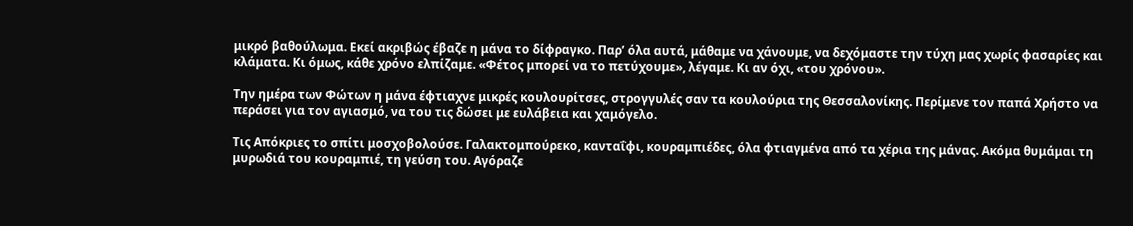μικρό βαθούλωμα. Εκεί ακριβώς έβαζε η μάνα το δίφραγκο. Παρ’ όλα αυτά, μάθαμε να χάνουμε, να δεχόμαστε την τύχη μας χωρίς φασαρίες και κλάματα. Κι όμως, κάθε χρόνο ελπίζαμε. «Φέτος μπορεί να το πετύχουμε», λέγαμε. Κι αν όχι, «του χρόνου».

Την ημέρα των Φώτων η μάνα έφτιαχνε μικρές κουλουρίτσες, στρογγυλές σαν τα κουλούρια της Θεσσαλονίκης. Περίμενε τον παπά Χρήστο να περάσει για τον αγιασμό, να του τις δώσει με ευλάβεια και χαμόγελο.

Τις Απόκριες το σπίτι μοσχοβολούσε. Γαλακτομπούρεκο, κανταΐφι, κουραμπιέδες, όλα φτιαγμένα από τα χέρια της μάνας. Ακόμα θυμάμαι τη μυρωδιά του κουραμπιέ, τη γεύση του. Αγόραζε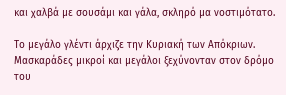και χαλβά με σουσάμι και γάλα, σκληρό μα νοστιμότατο.

Το μεγάλο γλέντι άρχιζε την Κυριακή των Απόκριων. Μασκαράδες μικροί και μεγάλοι ξεχύνονταν στον δρόμο του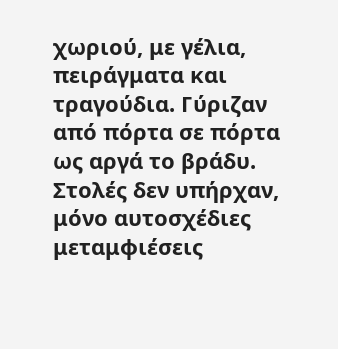χωριού, με γέλια, πειράγματα και τραγούδια. Γύριζαν από πόρτα σε πόρτα ως αργά το βράδυ. Στολές δεν υπήρχαν, μόνο αυτοσχέδιες μεταμφιέσεις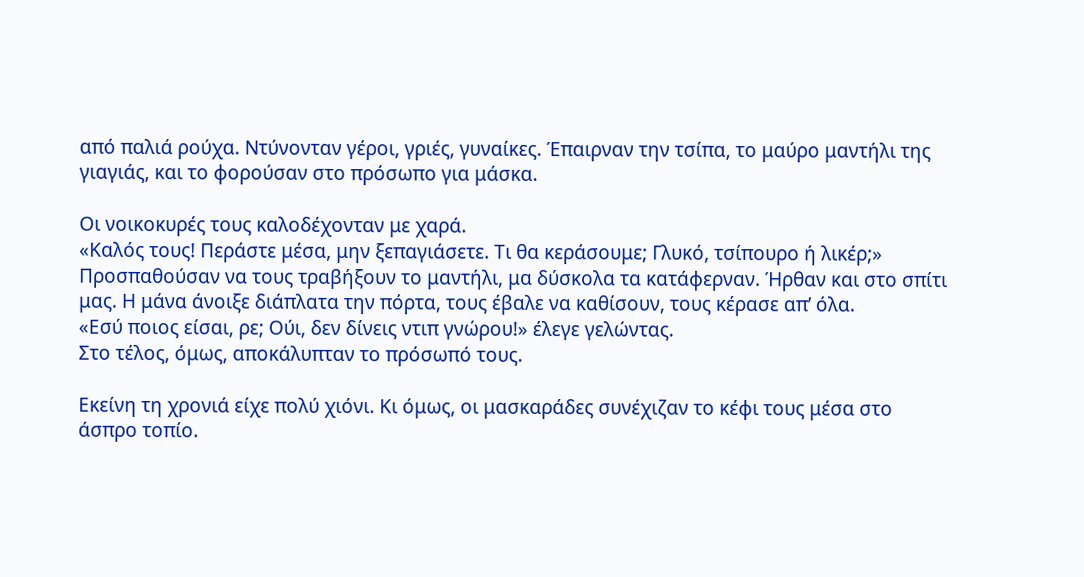από παλιά ρούχα. Ντύνονταν γέροι, γριές, γυναίκες. Έπαιρναν την τσίπα, το μαύρο μαντήλι της γιαγιάς, και το φορούσαν στο πρόσωπο για μάσκα.

Οι νοικοκυρές τους καλοδέχονταν με χαρά.
«Καλός τους! Περάστε μέσα, μην ξεπαγιάσετε. Τι θα κεράσουμε; Γλυκό, τσίπουρο ή λικέρ;»
Προσπαθούσαν να τους τραβήξουν το μαντήλι, μα δύσκολα τα κατάφερναν. Ήρθαν και στο σπίτι μας. Η μάνα άνοιξε διάπλατα την πόρτα, τους έβαλε να καθίσουν, τους κέρασε απ’ όλα.
«Εσύ ποιος είσαι, ρε; Ούι, δεν δίνεις ντιπ γνώρου!» έλεγε γελώντας.
Στο τέλος, όμως, αποκάλυπταν το πρόσωπό τους.

Εκείνη τη χρονιά είχε πολύ χιόνι. Κι όμως, οι μασκαράδες συνέχιζαν το κέφι τους μέσα στο άσπρο τοπίο.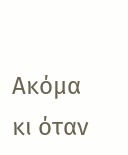Ακόμα κι όταν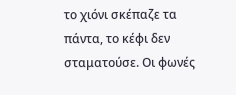το χιόνι σκέπαζε τα πάντα, το κέφι δεν σταματούσε. Οι φωνές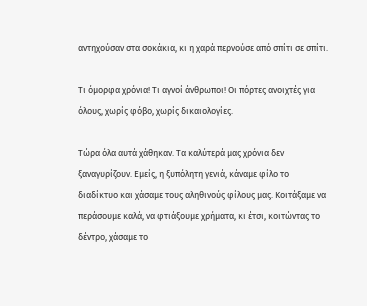αντηχούσαν στα σοκάκια, κι η χαρά περνούσε από σπίτι σε σπίτι.

Τι όμορφα χρόνια! Τι αγνοί άνθρωποι! Οι πόρτες ανοιχτές για όλους, χωρίς φόβο, χωρίς δικαιολογίες.

Τώρα όλα αυτά χάθηκαν. Τα καλύτερά μας χρόνια δεν ξαναγυρίζουν. Εμείς, η ξυπόλητη γενιά, κάναμε φίλο το διαδίκτυο και χάσαμε τους αληθινούς φίλους μας. Κοιτάξαμε να περάσουμε καλά, να φτιάξουμε χρήματα, κι έτσι, κοιτώντας το δέντρο, χάσαμε το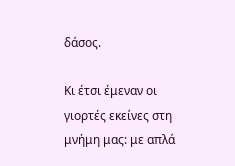δάσος.

Κι έτσι έμεναν οι γιορτές εκείνες στη μνήμη μας: με απλά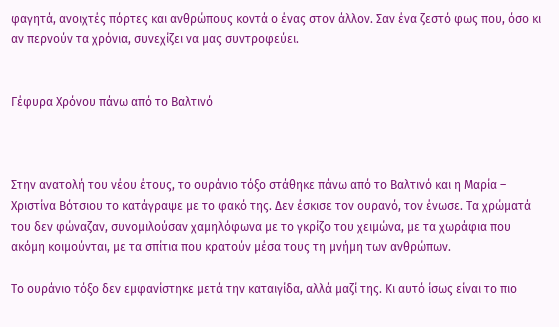φαγητά, ανοιχτές πόρτες και ανθρώπους κοντά ο ένας στον άλλον. Σαν ένα ζεστό φως που, όσο κι αν περνούν τα χρόνια, συνεχίζει να μας συντροφεύει.


Γέφυρα Χρόνου πάνω από το Βαλτινό



Στην ανατολή του νέου έτους, το ουράνιο τόξο στάθηκε πάνω από το Βαλτινό και η Μαρία – Χριστίνα Βότσιου το κατάγραψε με το φακό της. Δεν έσκισε τον ουρανό, τον ένωσε. Τα χρώματά του δεν φώναζαν, συνομιλούσαν χαμηλόφωνα με το γκρίζο του χειμώνα, με τα χωράφια που ακόμη κοιμούνται, με τα σπίτια που κρατούν μέσα τους τη μνήμη των ανθρώπων.

Το ουράνιο τόξο δεν εμφανίστηκε μετά την καταιγίδα, αλλά μαζί της. Κι αυτό ίσως είναι το πιο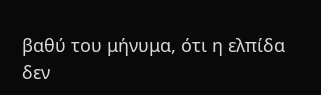βαθύ του μήνυμα, ότι η ελπίδα δεν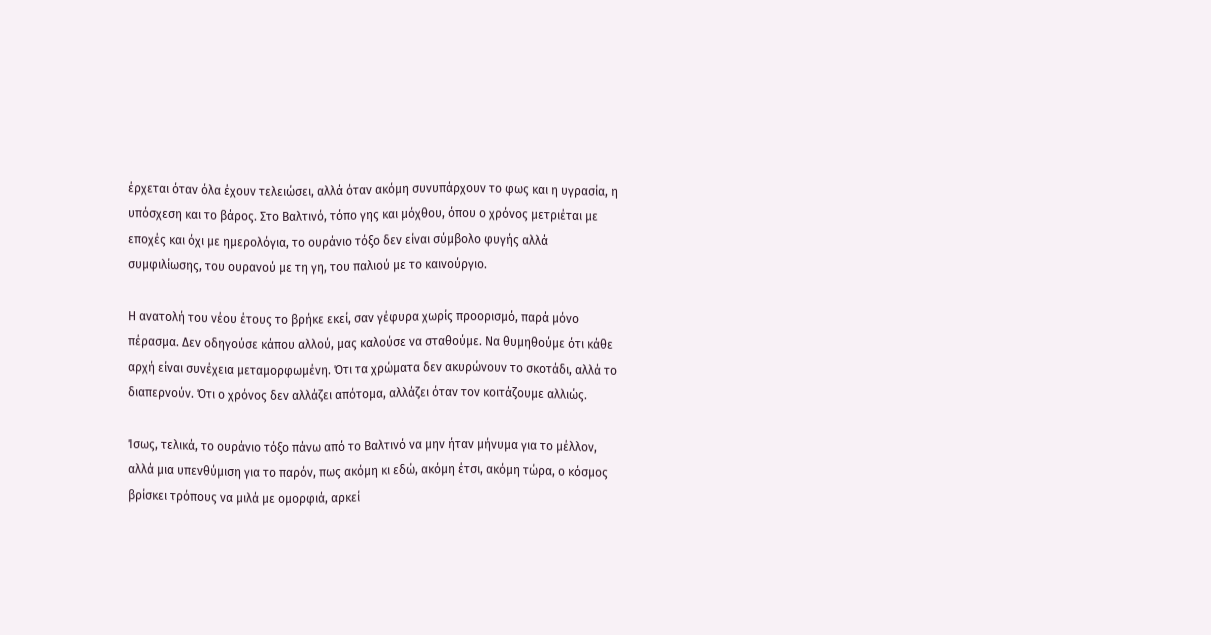έρχεται όταν όλα έχουν τελειώσει, αλλά όταν ακόμη συνυπάρχουν το φως και η υγρασία, η υπόσχεση και το βάρος. Στο Βαλτινό, τόπο γης και μόχθου, όπου ο χρόνος μετριέται με εποχές και όχι με ημερολόγια, το ουράνιο τόξο δεν είναι σύμβολο φυγής αλλά συμφιλίωσης, του ουρανού με τη γη, του παλιού με το καινούργιο.

Η ανατολή του νέου έτους το βρήκε εκεί, σαν γέφυρα χωρίς προορισμό, παρά μόνο πέρασμα. Δεν οδηγούσε κάπου αλλού, μας καλούσε να σταθούμε. Να θυμηθούμε ότι κάθε αρχή είναι συνέχεια μεταμορφωμένη. Ότι τα χρώματα δεν ακυρώνουν το σκοτάδι, αλλά το διαπερνούν. Ότι ο χρόνος δεν αλλάζει απότομα, αλλάζει όταν τον κοιτάζουμε αλλιώς.

Ίσως, τελικά, το ουράνιο τόξο πάνω από το Βαλτινό να μην ήταν μήνυμα για το μέλλον, αλλά μια υπενθύμιση για το παρόν, πως ακόμη κι εδώ, ακόμη έτσι, ακόμη τώρα, ο κόσμος βρίσκει τρόπους να μιλά με ομορφιά, αρκεί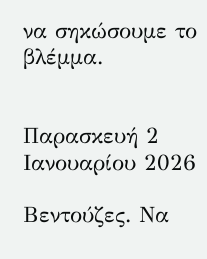να σηκώσουμε το βλέμμα.


Παρασκευή 2 Ιανουαρίου 2026

Βεντούζες. Να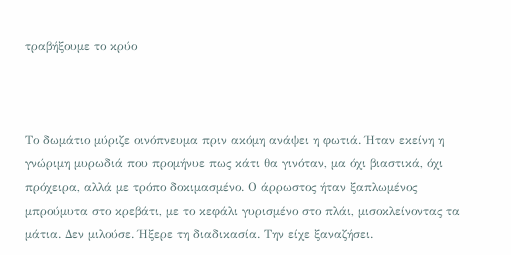τραβήξουμε το κρύο



Το δωμάτιο μύριζε οινόπνευμα πριν ακόμη ανάψει η φωτιά. Ήταν εκείνη η γνώριμη μυρωδιά που προμήνυε πως κάτι θα γινόταν, μα όχι βιαστικά, όχι πρόχειρα, αλλά με τρόπο δοκιμασμένο. Ο άρρωστος ήταν ξαπλωμένος μπρούμυτα στο κρεβάτι, με το κεφάλι γυρισμένο στο πλάι, μισοκλείνοντας τα μάτια. Δεν μιλούσε. Ήξερε τη διαδικασία. Την είχε ξαναζήσει.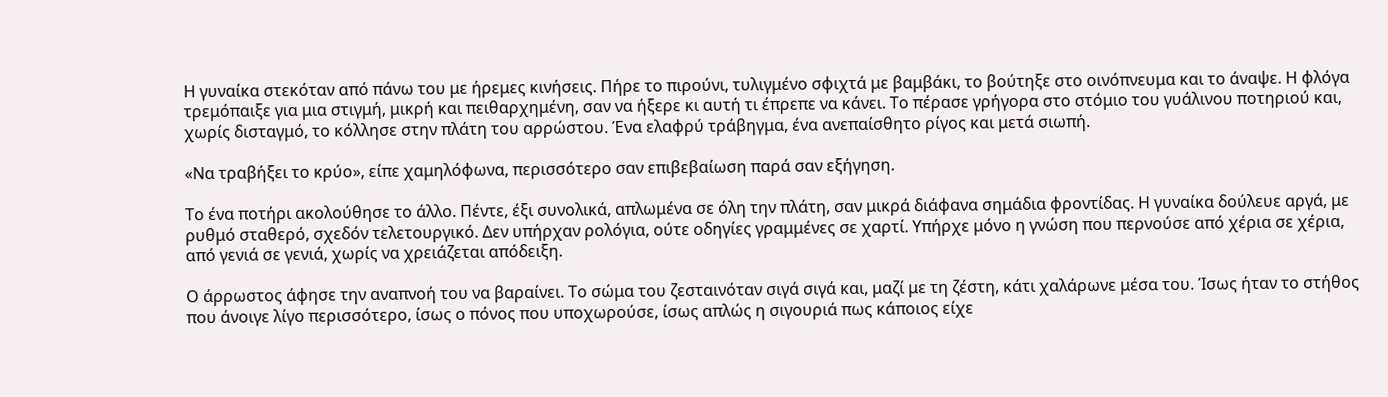Η γυναίκα στεκόταν από πάνω του με ήρεμες κινήσεις. Πήρε το πιρούνι, τυλιγμένο σφιχτά με βαμβάκι, το βούτηξε στο οινόπνευμα και το άναψε. Η φλόγα τρεμόπαιξε για μια στιγμή, μικρή και πειθαρχημένη, σαν να ήξερε κι αυτή τι έπρεπε να κάνει. Το πέρασε γρήγορα στο στόμιο του γυάλινου ποτηριού και, χωρίς δισταγμό, το κόλλησε στην πλάτη του αρρώστου. Ένα ελαφρύ τράβηγμα, ένα ανεπαίσθητο ρίγος και μετά σιωπή.

«Να τραβήξει το κρύο», είπε χαμηλόφωνα, περισσότερο σαν επιβεβαίωση παρά σαν εξήγηση.

Το ένα ποτήρι ακολούθησε το άλλο. Πέντε, έξι συνολικά, απλωμένα σε όλη την πλάτη, σαν μικρά διάφανα σημάδια φροντίδας. Η γυναίκα δούλευε αργά, με ρυθμό σταθερό, σχεδόν τελετουργικό. Δεν υπήρχαν ρολόγια, ούτε οδηγίες γραμμένες σε χαρτί. Υπήρχε μόνο η γνώση που περνούσε από χέρια σε χέρια, από γενιά σε γενιά, χωρίς να χρειάζεται απόδειξη.

Ο άρρωστος άφησε την αναπνοή του να βαραίνει. Το σώμα του ζεσταινόταν σιγά σιγά και, μαζί με τη ζέστη, κάτι χαλάρωνε μέσα του. Ίσως ήταν το στήθος που άνοιγε λίγο περισσότερο, ίσως ο πόνος που υποχωρούσε, ίσως απλώς η σιγουριά πως κάποιος είχε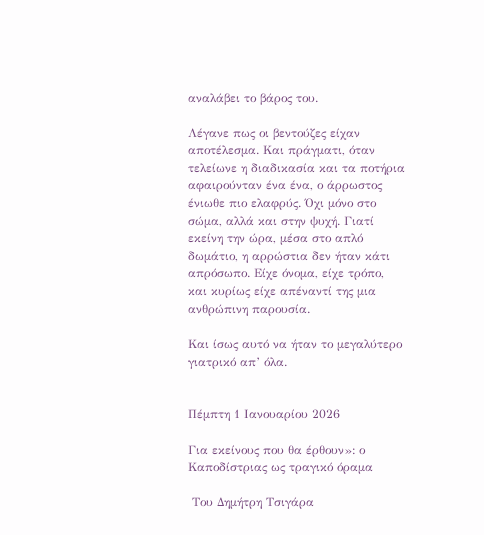αναλάβει το βάρος του.

Λέγανε πως οι βεντούζες είχαν αποτέλεσμα. Και πράγματι, όταν τελείωνε η διαδικασία και τα ποτήρια αφαιρούνταν ένα ένα, ο άρρωστος ένιωθε πιο ελαφρύς. Όχι μόνο στο σώμα, αλλά και στην ψυχή. Γιατί εκείνη την ώρα, μέσα στο απλό δωμάτιο, η αρρώστια δεν ήταν κάτι απρόσωπο. Είχε όνομα, είχε τρόπο, και κυρίως είχε απέναντί της μια ανθρώπινη παρουσία.

Και ίσως αυτό να ήταν το μεγαλύτερο γιατρικό απ’ όλα.


Πέμπτη 1 Ιανουαρίου 2026

Για εκείνους που θα έρθουν»: ο Καποδίστριας ως τραγικό όραμα

 Του Δημήτρη Τσιγάρα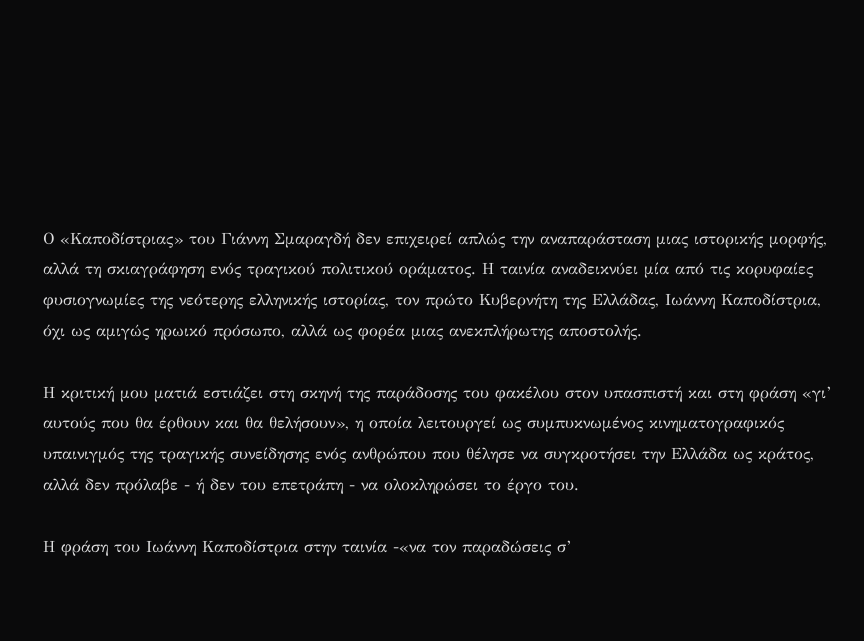Ο «Καποδίστριας» του Γιάννη Σμαραγδή δεν επιχειρεί απλώς την αναπαράσταση μιας ιστορικής μορφής, αλλά τη σκιαγράφηση ενός τραγικού πολιτικού οράματος. Η ταινία αναδεικνύει μία από τις κορυφαίες φυσιογνωμίες της νεότερης ελληνικής ιστορίας, τον πρώτο Κυβερνήτη της Ελλάδας, Ιωάννη Καποδίστρια, όχι ως αμιγώς ηρωικό πρόσωπο, αλλά ως φορέα μιας ανεκπλήρωτης αποστολής.

Η κριτική μου ματιά εστιάζει στη σκηνή της παράδοσης του φακέλου στον υπασπιστή και στη φράση «γι’ αυτούς που θα έρθουν και θα θελήσουν», η οποία λειτουργεί ως συμπυκνωμένος κινηματογραφικός υπαινιγμός της τραγικής συνείδησης ενός ανθρώπου που θέλησε να συγκροτήσει την Ελλάδα ως κράτος, αλλά δεν πρόλαβε - ή δεν του επετράπη - να ολοκληρώσει το έργο του.

Η φράση του Ιωάννη Καποδίστρια στην ταινία -«να τον παραδώσεις σ’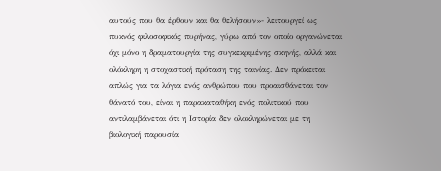αυτούς που θα έρθουν και θα θελήσουν»- λειτουργεί ως πυκνός φιλοσοφικός πυρήνας, γύρω από τον οποίο οργανώνεται όχι μόνο η δραματουργία της συγκεκριμένης σκηνής, αλλά και ολόκληρη η στοχαστική πρόταση της ταινίας. Δεν πρόκειται απλώς για τα λόγια ενός ανθρώπου που προαισθάνεται τον θάνατό του, είναι η παρακαταθήκη ενός πολιτικού που αντιλαμβάνεται ότι η Ιστορία δεν ολοκληρώνεται με τη βιολογική παρουσία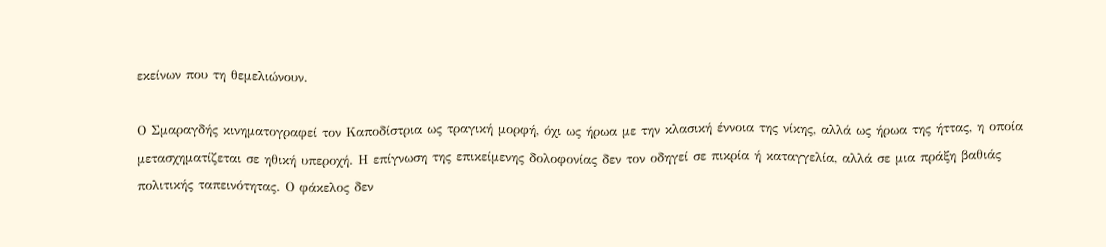εκείνων που τη θεμελιώνουν.

Ο Σμαραγδής κινηματογραφεί τον Καποδίστρια ως τραγική μορφή, όχι ως ήρωα με την κλασική έννοια της νίκης, αλλά ως ήρωα της ήττας, η οποία μετασχηματίζεται σε ηθική υπεροχή. Η επίγνωση της επικείμενης δολοφονίας δεν τον οδηγεί σε πικρία ή καταγγελία, αλλά σε μια πράξη βαθιάς πολιτικής ταπεινότητας. Ο φάκελος δεν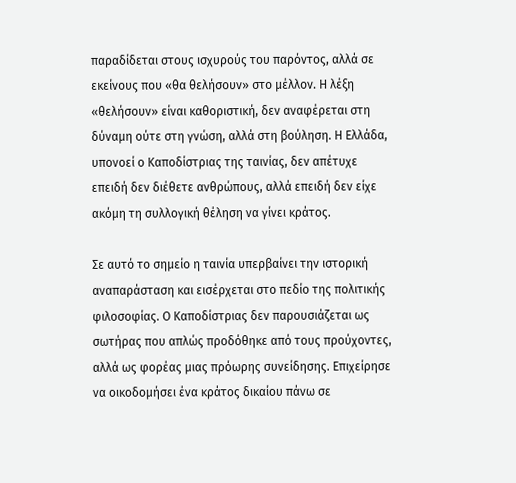παραδίδεται στους ισχυρούς του παρόντος, αλλά σε εκείνους που «θα θελήσουν» στο μέλλον. Η λέξη «θελήσουν» είναι καθοριστική, δεν αναφέρεται στη δύναμη ούτε στη γνώση, αλλά στη βούληση. Η Ελλάδα, υπονοεί ο Καποδίστριας της ταινίας, δεν απέτυχε επειδή δεν διέθετε ανθρώπους, αλλά επειδή δεν είχε ακόμη τη συλλογική θέληση να γίνει κράτος.

Σε αυτό το σημείο η ταινία υπερβαίνει την ιστορική αναπαράσταση και εισέρχεται στο πεδίο της πολιτικής φιλοσοφίας. Ο Καποδίστριας δεν παρουσιάζεται ως σωτήρας που απλώς προδόθηκε από τους προύχοντες, αλλά ως φορέας μιας πρόωρης συνείδησης. Επιχείρησε να οικοδομήσει ένα κράτος δικαίου πάνω σε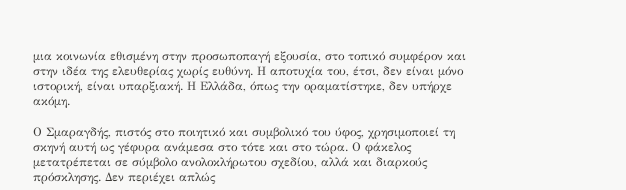μια κοινωνία εθισμένη στην προσωποπαγή εξουσία, στο τοπικό συμφέρον και στην ιδέα της ελευθερίας χωρίς ευθύνη. Η αποτυχία του, έτσι, δεν είναι μόνο ιστορική, είναι υπαρξιακή. Η Ελλάδα, όπως την οραματίστηκε, δεν υπήρχε ακόμη.

Ο Σμαραγδής, πιστός στο ποιητικό και συμβολικό του ύφος, χρησιμοποιεί τη σκηνή αυτή ως γέφυρα ανάμεσα στο τότε και στο τώρα. Ο φάκελος μετατρέπεται σε σύμβολο ανολοκλήρωτου σχεδίου, αλλά και διαρκούς πρόσκλησης. Δεν περιέχει απλώς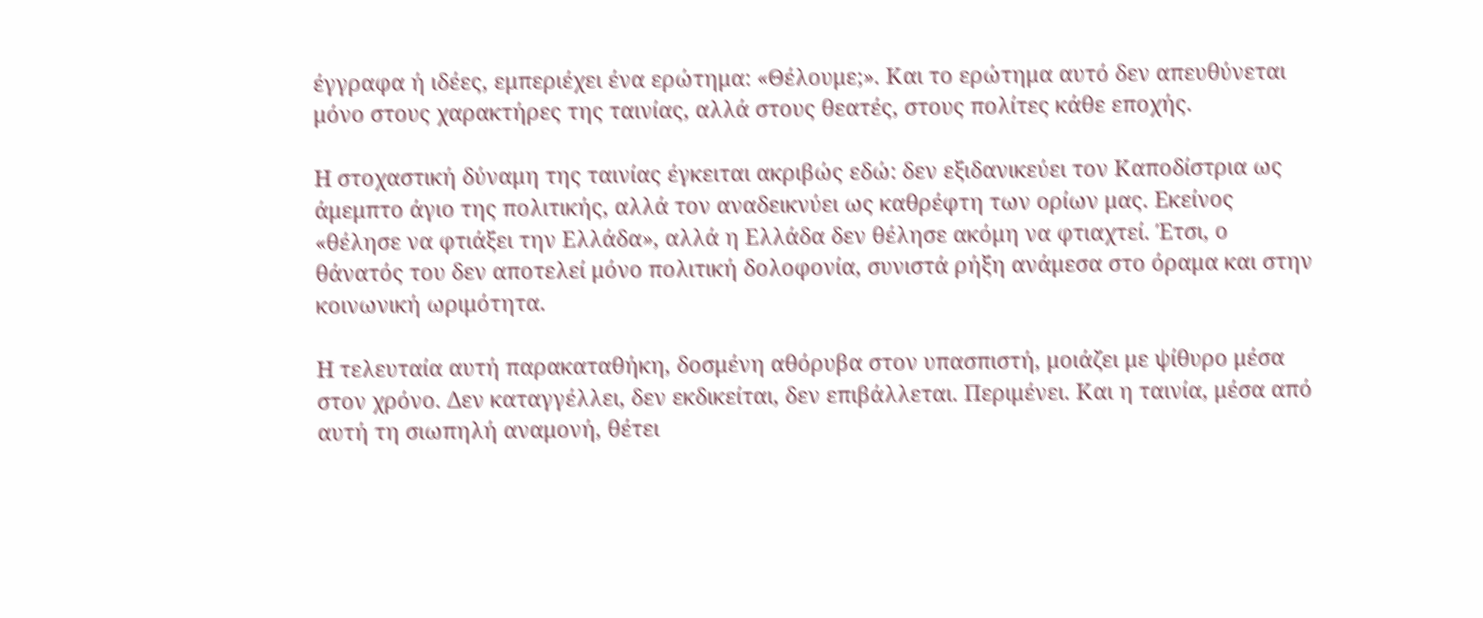έγγραφα ή ιδέες, εμπεριέχει ένα ερώτημα: «Θέλουμε;». Και το ερώτημα αυτό δεν απευθύνεται μόνο στους χαρακτήρες της ταινίας, αλλά στους θεατές, στους πολίτες κάθε εποχής.

Η στοχαστική δύναμη της ταινίας έγκειται ακριβώς εδώ: δεν εξιδανικεύει τον Καποδίστρια ως άμεμπτο άγιο της πολιτικής, αλλά τον αναδεικνύει ως καθρέφτη των ορίων μας. Εκείνος «θέλησε να φτιάξει την Ελλάδα», αλλά η Ελλάδα δεν θέλησε ακόμη να φτιαχτεί. Έτσι, ο θάνατός του δεν αποτελεί μόνο πολιτική δολοφονία, συνιστά ρήξη ανάμεσα στο όραμα και στην κοινωνική ωριμότητα.

Η τελευταία αυτή παρακαταθήκη, δοσμένη αθόρυβα στον υπασπιστή, μοιάζει με ψίθυρο μέσα στον χρόνο. Δεν καταγγέλλει, δεν εκδικείται, δεν επιβάλλεται. Περιμένει. Και η ταινία, μέσα από αυτή τη σιωπηλή αναμονή, θέτει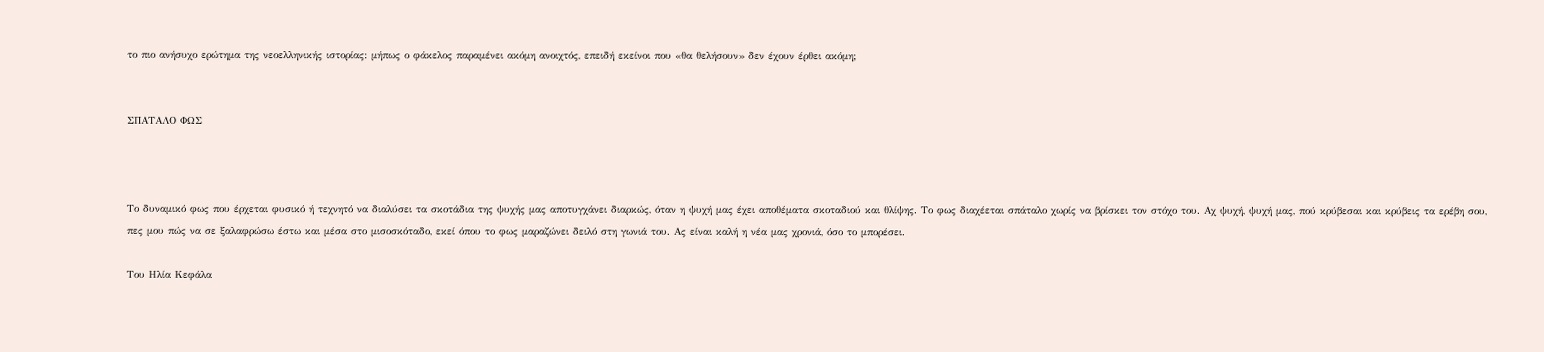το πιο ανήσυχο ερώτημα της νεοελληνικής ιστορίας: μήπως ο φάκελος παραμένει ακόμη ανοιχτός, επειδή εκείνοι που «θα θελήσουν» δεν έχουν έρθει ακόμη;


ΣΠΑΤΑΛΟ ΦΩΣ



Το δυναμικό φως που έρχεται φυσικό ή τεχνητό να διαλύσει τα σκοτάδια της ψυχής μας αποτυγχάνει διαρκώς, όταν η ψυχή μας έχει αποθέματα σκοταδιού και θλίψης. Το φως διαχέεται σπάταλο χωρίς να βρίσκει τον στόχο του. Αχ ψυχή, ψυχή μας, πού κρύβεσαι και κρύβεις τα ερέβη σου, πες μου πώς να σε ξαλαφρώσω έστω και μέσα στο μισοσκόταδο, εκεί όπου το φως μαραζώνει δειλό στη γωνιά του. Ας είναι καλή η νέα μας χρονιά, όσο το μπορέσει.

Του Ηλία Κεφάλα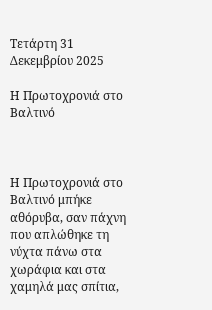Τετάρτη 31 Δεκεμβρίου 2025

Η Πρωτοχρονιά στο Βαλτινό



Η Πρωτοχρονιά στο Βαλτινό μπήκε αθόρυβα, σαν πάχνη που απλώθηκε τη νύχτα πάνω στα χωράφια και στα χαμηλά μας σπίτια,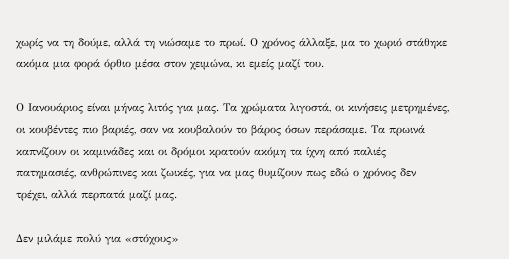χωρίς να τη δούμε, αλλά τη νιώσαμε το πρωί. Ο χρόνος άλλαξε, μα το χωριό στάθηκε ακόμα μια φορά όρθιο μέσα στον χειμώνα, κι εμείς μαζί του.

Ο Ιανουάριος είναι μήνας λιτός για μας. Τα χρώματα λιγοστά, οι κινήσεις μετρημένες, οι κουβέντες πιο βαριές, σαν να κουβαλούν το βάρος όσων περάσαμε. Τα πρωινά καπνίζουν οι καμινάδες και οι δρόμοι κρατούν ακόμη τα ίχνη από παλιές πατημασιές, ανθρώπινες και ζωικές, για να μας θυμίζουν πως εδώ ο χρόνος δεν τρέχει, αλλά περπατά μαζί μας.

Δεν μιλάμε πολύ για «στόχους»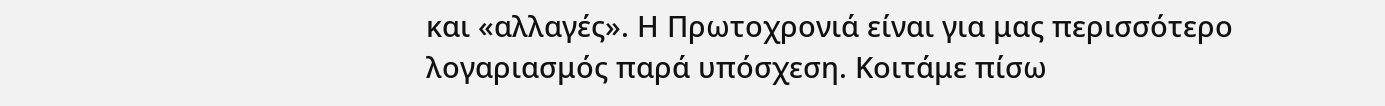και «αλλαγές». Η Πρωτοχρονιά είναι για μας περισσότερο λογαριασμός παρά υπόσχεση. Κοιτάμε πίσω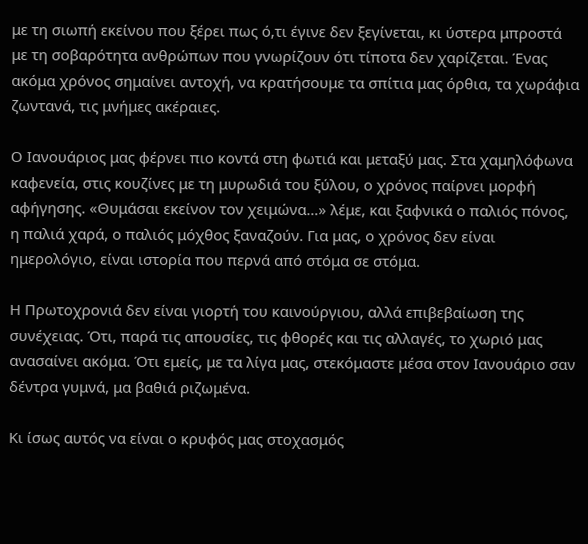με τη σιωπή εκείνου που ξέρει πως ό,τι έγινε δεν ξεγίνεται, κι ύστερα μπροστά με τη σοβαρότητα ανθρώπων που γνωρίζουν ότι τίποτα δεν χαρίζεται. Ένας ακόμα χρόνος σημαίνει αντοχή, να κρατήσουμε τα σπίτια μας όρθια, τα χωράφια ζωντανά, τις μνήμες ακέραιες.

Ο Ιανουάριος μας φέρνει πιο κοντά στη φωτιά και μεταξύ μας. Στα χαμηλόφωνα καφενεία, στις κουζίνες με τη μυρωδιά του ξύλου, ο χρόνος παίρνει μορφή αφήγησης. «Θυμάσαι εκείνον τον χειμώνα…» λέμε, και ξαφνικά ο παλιός πόνος, η παλιά χαρά, ο παλιός μόχθος ξαναζούν. Για μας, ο χρόνος δεν είναι ημερολόγιο, είναι ιστορία που περνά από στόμα σε στόμα.

Η Πρωτοχρονιά δεν είναι γιορτή του καινούργιου, αλλά επιβεβαίωση της συνέχειας. Ότι, παρά τις απουσίες, τις φθορές και τις αλλαγές, το χωριό μας ανασαίνει ακόμα. Ότι εμείς, με τα λίγα μας, στεκόμαστε μέσα στον Ιανουάριο σαν δέντρα γυμνά, μα βαθιά ριζωμένα.

Κι ίσως αυτός να είναι ο κρυφός μας στοχασμός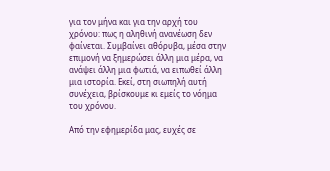για τον μήνα και για την αρχή του χρόνου: πως η αληθινή ανανέωση δεν φαίνεται. Συμβαίνει αθόρυβα, μέσα στην επιμονή να ξημερώσει άλλη μια μέρα, να ανάψει άλλη μια φωτιά, να ειπωθεί άλλη μια ιστορία. Εκεί, στη σιωπηλή αυτή συνέχεια, βρίσκουμε κι εμείς το νόημα του χρόνου.

Από την εφημερίδα μας, ευχές σε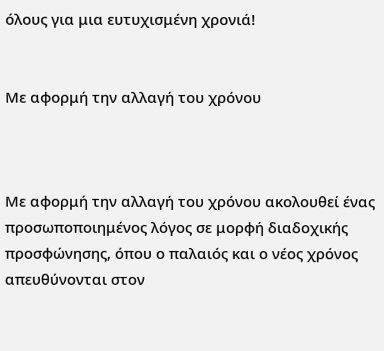όλους για μια ευτυχισμένη χρονιά!


Με αφορμή την αλλαγή του χρόνου



Με αφορμή την αλλαγή του χρόνου ακολουθεί ένας προσωποποιημένος λόγος σε μορφή διαδοχικής προσφώνησης, όπου ο παλαιός και ο νέος χρόνος απευθύνονται στον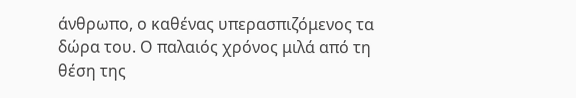άνθρωπο, ο καθένας υπερασπιζόμενος τα δώρα του. Ο παλαιός χρόνος μιλά από τη θέση της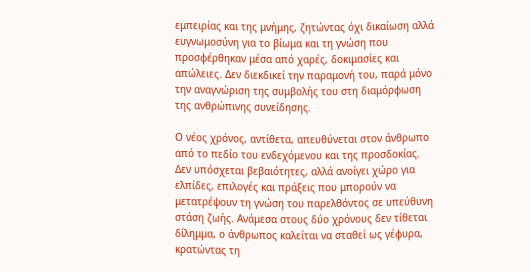εμπειρίας και της μνήμης, ζητώντας όχι δικαίωση αλλά ευγνωμοσύνη για το βίωμα και τη γνώση που προσφέρθηκαν μέσα από χαρές, δοκιμασίες και απώλειες. Δεν διεκδικεί την παραμονή του, παρά μόνο την αναγνώριση της συμβολής του στη διαμόρφωση της ανθρώπινης συνείδησης.

Ο νέος χρόνος, αντίθετα, απευθύνεται στον άνθρωπο από το πεδίο του ενδεχόμενου και της προσδοκίας. Δεν υπόσχεται βεβαιότητες, αλλά ανοίγει χώρο για ελπίδες, επιλογές και πράξεις που μπορούν να μετατρέψουν τη γνώση του παρελθόντος σε υπεύθυνη στάση ζωής. Ανάμεσα στους δύο χρόνους δεν τίθεται δίλημμα, ο άνθρωπος καλείται να σταθεί ως γέφυρα, κρατώντας τη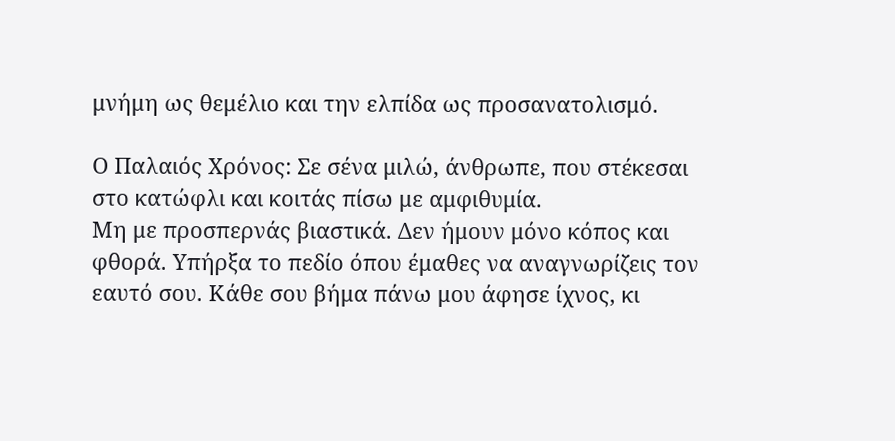μνήμη ως θεμέλιο και την ελπίδα ως προσανατολισμό.

Ο Παλαιός Χρόνος: Σε σένα μιλώ, άνθρωπε, που στέκεσαι στο κατώφλι και κοιτάς πίσω με αμφιθυμία.
Μη με προσπερνάς βιαστικά. Δεν ήμουν μόνο κόπος και φθορά. Υπήρξα το πεδίο όπου έμαθες να αναγνωρίζεις τον εαυτό σου. Κάθε σου βήμα πάνω μου άφησε ίχνος, κι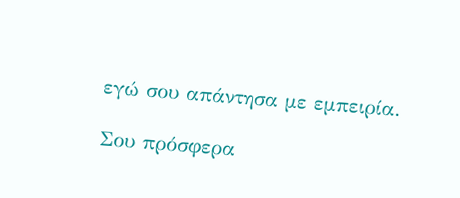εγώ σου απάντησα με εμπειρία.

Σου πρόσφερα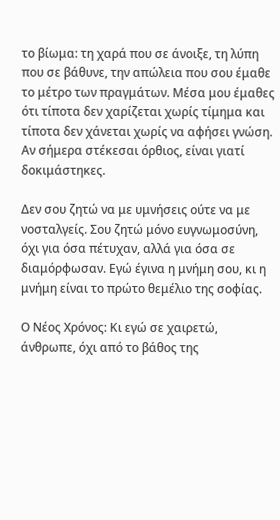το βίωμα: τη χαρά που σε άνοιξε, τη λύπη που σε βάθυνε, την απώλεια που σου έμαθε το μέτρο των πραγμάτων. Μέσα μου έμαθες ότι τίποτα δεν χαρίζεται χωρίς τίμημα και τίποτα δεν χάνεται χωρίς να αφήσει γνώση. Αν σήμερα στέκεσαι όρθιος, είναι γιατί δοκιμάστηκες.

Δεν σου ζητώ να με υμνήσεις ούτε να με νοσταλγείς. Σου ζητώ μόνο ευγνωμοσύνη, όχι για όσα πέτυχαν, αλλά για όσα σε διαμόρφωσαν. Εγώ έγινα η μνήμη σου, κι η μνήμη είναι το πρώτο θεμέλιο της σοφίας.

Ο Νέος Χρόνος: Κι εγώ σε χαιρετώ, άνθρωπε, όχι από το βάθος της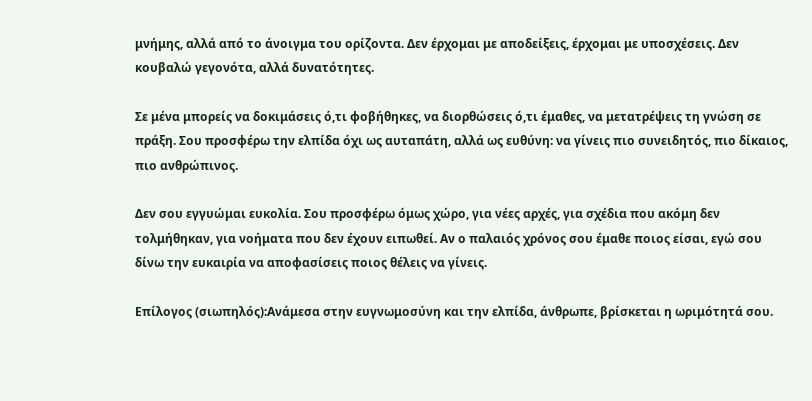μνήμης, αλλά από το άνοιγμα του ορίζοντα. Δεν έρχομαι με αποδείξεις, έρχομαι με υποσχέσεις. Δεν κουβαλώ γεγονότα, αλλά δυνατότητες.

Σε μένα μπορείς να δοκιμάσεις ό,τι φοβήθηκες, να διορθώσεις ό,τι έμαθες, να μετατρέψεις τη γνώση σε πράξη. Σου προσφέρω την ελπίδα όχι ως αυταπάτη, αλλά ως ευθύνη: να γίνεις πιο συνειδητός, πιο δίκαιος, πιο ανθρώπινος.

Δεν σου εγγυώμαι ευκολία. Σου προσφέρω όμως χώρο, για νέες αρχές, για σχέδια που ακόμη δεν τολμήθηκαν, για νοήματα που δεν έχουν ειπωθεί. Αν ο παλαιός χρόνος σου έμαθε ποιος είσαι, εγώ σου δίνω την ευκαιρία να αποφασίσεις ποιος θέλεις να γίνεις.

Επίλογος (σιωπηλός):Ανάμεσα στην ευγνωμοσύνη και την ελπίδα, άνθρωπε, βρίσκεται η ωριμότητά σου.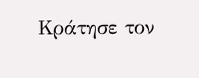Κράτησε τον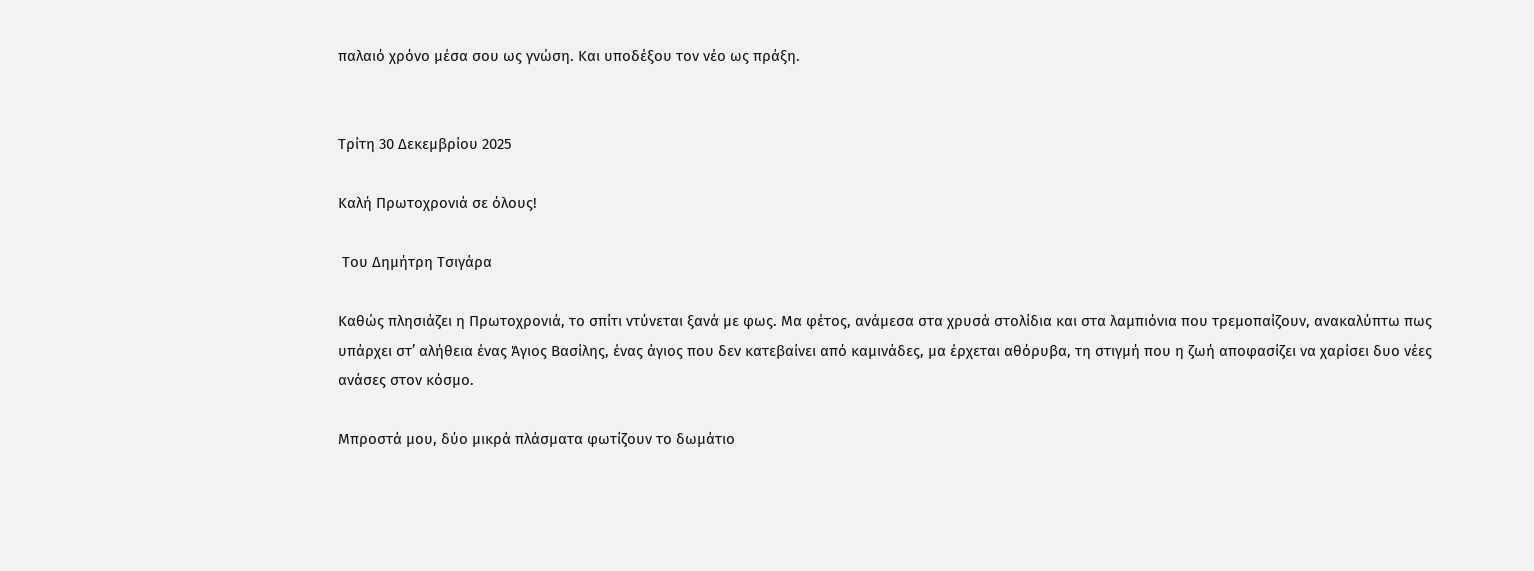παλαιό χρόνο μέσα σου ως γνώση. Και υποδέξου τον νέο ως πράξη.


Τρίτη 30 Δεκεμβρίου 2025

Καλή Πρωτοχρονιά σε όλους!

 Του Δημήτρη Τσιγάρα

Καθώς πλησιάζει η Πρωτοχρονιά, το σπίτι ντύνεται ξανά με φως. Μα φέτος, ανάμεσα στα χρυσά στολίδια και στα λαμπιόνια που τρεμοπαίζουν, ανακαλύπτω πως υπάρχει στ’ αλήθεια ένας Άγιος Βασίλης, ένας άγιος που δεν κατεβαίνει από καμινάδες, μα έρχεται αθόρυβα, τη στιγμή που η ζωή αποφασίζει να χαρίσει δυο νέες ανάσες στον κόσμο.

Μπροστά μου, δύο μικρά πλάσματα φωτίζουν το δωμάτιο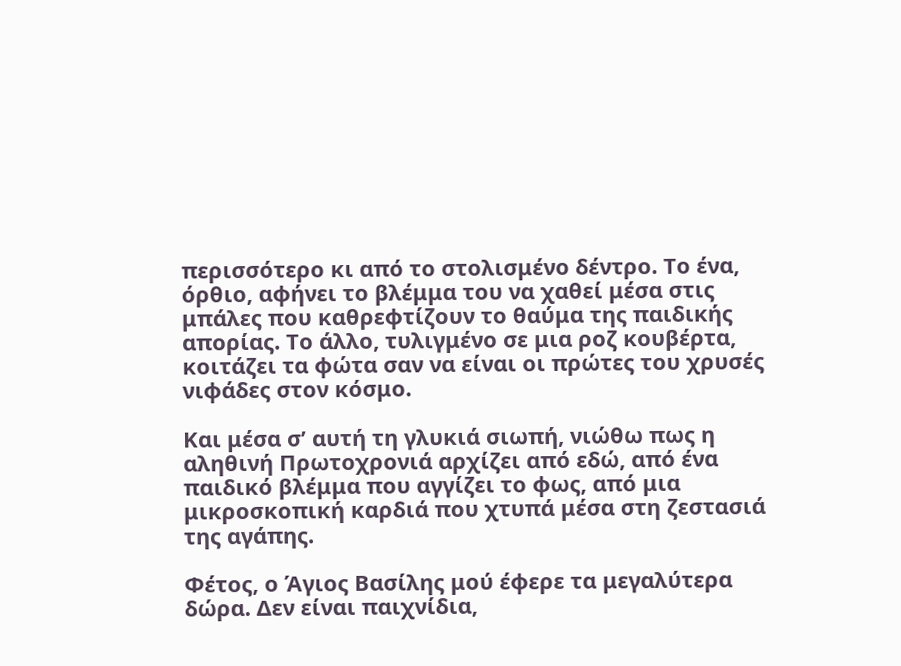περισσότερο κι από το στολισμένο δέντρο. Το ένα, όρθιο, αφήνει το βλέμμα του να χαθεί μέσα στις μπάλες που καθρεφτίζουν το θαύμα της παιδικής απορίας. Το άλλο, τυλιγμένο σε μια ροζ κουβέρτα, κοιτάζει τα φώτα σαν να είναι οι πρώτες του χρυσές νιφάδες στον κόσμο.

Και μέσα σ’ αυτή τη γλυκιά σιωπή, νιώθω πως η αληθινή Πρωτοχρονιά αρχίζει από εδώ, από ένα παιδικό βλέμμα που αγγίζει το φως, από μια μικροσκοπική καρδιά που χτυπά μέσα στη ζεστασιά της αγάπης.

Φέτος, ο Άγιος Βασίλης μού έφερε τα μεγαλύτερα δώρα. Δεν είναι παιχνίδια,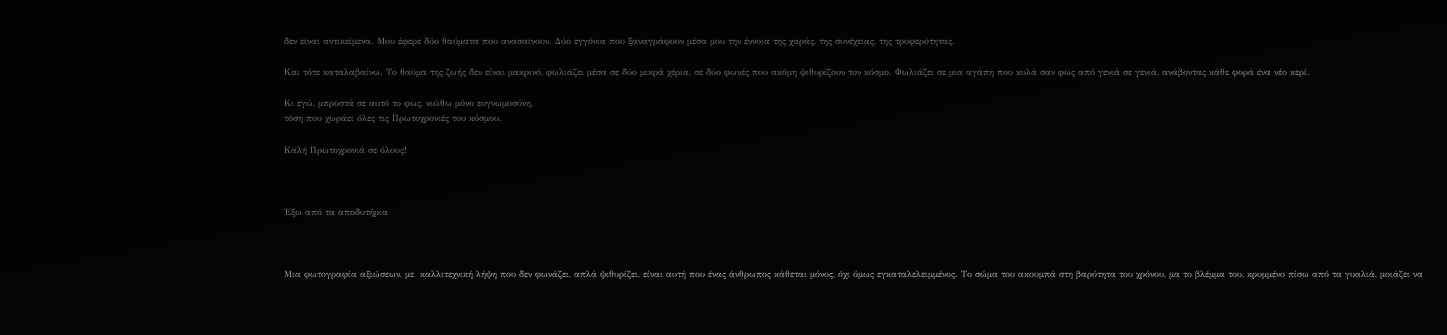δεν είναι αντικείμενα. Μου έφερε δύο θαύματα που ανασαίνουν. Δύο εγγόνια που ξαναγράφουν μέσα μου την έννοια της χαράς, της συνέχειας, της τρυφερότητας.

Και τότε καταλαβαίνω. Το θαύμα της ζωής δεν είναι μακρινό, φωλιάζει μέσα σε δύο μικρά χέρια, σε δύο φωνές που ακόμη ψιθυρίζουν τον κόσμο. Φωλιάζει σε μια αγάπη που κυλά σαν φως από γενιά σε γενιά, ανάβοντας κάθε φορά ένα νέο κερί.

Κι εγώ, μπροστά σε αυτό το φως, νιώθω μόνο ευγνωμοσύνη,
τόση που χωράει όλες τις Πρωτοχρονιές του κόσμου.

Καλή Πρωτοχρονιά σε όλους!



Έξω από τα αποδυτήρια



Μια φωτογραφία αξιώσεων, με  καλλιτεχνική λήψη που δεν φωνάζει, απλά ψιθυρίζει, είναι αυτή που ένας άνθρωπος κάθεται μόνος, όχι όμως εγκαταλελειμμένος. Το σώμα του ακουμπά στη βαρύτητα του χρόνου, μα το βλέμμα του, κρυμμένο πίσω από τα γυαλιά, μοιάζει να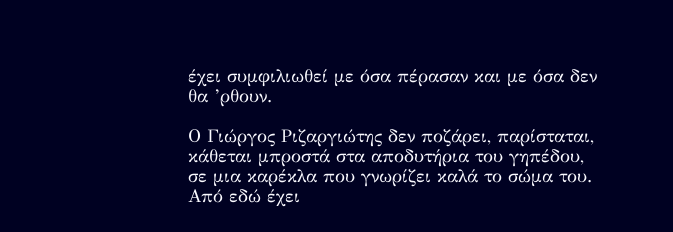έχει συμφιλιωθεί με όσα πέρασαν και με όσα δεν θα ’ρθουν.

Ο Γιώργος Ριζαργιώτης δεν ποζάρει, παρίσταται, κάθεται μπροστά στα αποδυτήρια του γηπέδου, σε μια καρέκλα που γνωρίζει καλά το σώμα του. Από εδώ έχει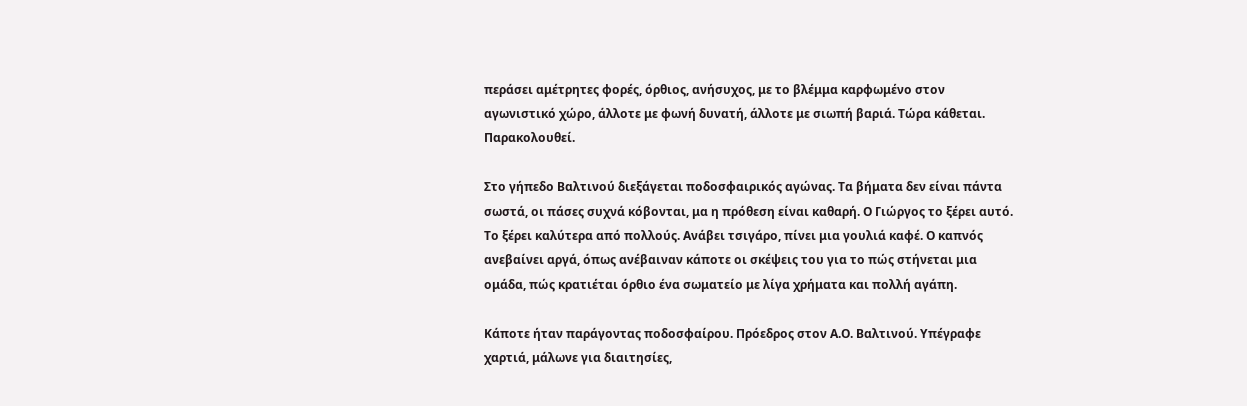περάσει αμέτρητες φορές, όρθιος, ανήσυχος, με το βλέμμα καρφωμένο στον αγωνιστικό χώρο, άλλοτε με φωνή δυνατή, άλλοτε με σιωπή βαριά. Τώρα κάθεται. Παρακολουθεί.

Στο γήπεδο Βαλτινού διεξάγεται ποδοσφαιρικός αγώνας. Τα βήματα δεν είναι πάντα σωστά, οι πάσες συχνά κόβονται, μα η πρόθεση είναι καθαρή. Ο Γιώργος το ξέρει αυτό. Το ξέρει καλύτερα από πολλούς. Ανάβει τσιγάρο, πίνει μια γουλιά καφέ. Ο καπνός ανεβαίνει αργά, όπως ανέβαιναν κάποτε οι σκέψεις του για το πώς στήνεται μια ομάδα, πώς κρατιέται όρθιο ένα σωματείο με λίγα χρήματα και πολλή αγάπη.

Κάποτε ήταν παράγοντας ποδοσφαίρου. Πρόεδρος στον Α.Ο. Βαλτινού. Υπέγραφε χαρτιά, μάλωνε για διαιτησίες,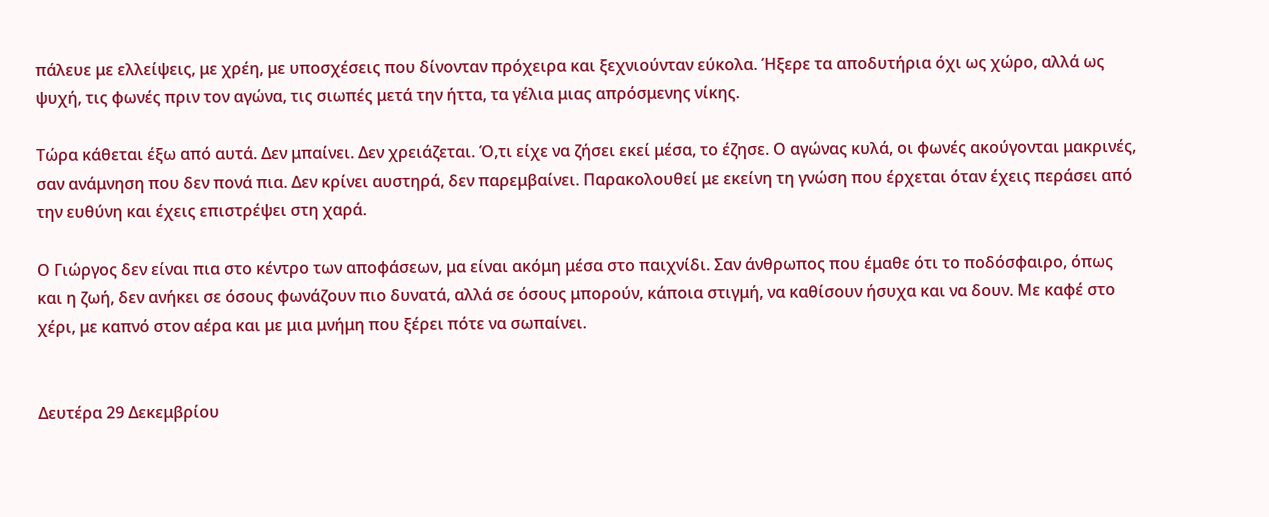πάλευε με ελλείψεις, με χρέη, με υποσχέσεις που δίνονταν πρόχειρα και ξεχνιούνταν εύκολα. Ήξερε τα αποδυτήρια όχι ως χώρο, αλλά ως ψυχή, τις φωνές πριν τον αγώνα, τις σιωπές μετά την ήττα, τα γέλια μιας απρόσμενης νίκης.

Τώρα κάθεται έξω από αυτά. Δεν μπαίνει. Δεν χρειάζεται. Ό,τι είχε να ζήσει εκεί μέσα, το έζησε. Ο αγώνας κυλά, οι φωνές ακούγονται μακρινές, σαν ανάμνηση που δεν πονά πια. Δεν κρίνει αυστηρά, δεν παρεμβαίνει. Παρακολουθεί με εκείνη τη γνώση που έρχεται όταν έχεις περάσει από την ευθύνη και έχεις επιστρέψει στη χαρά.

Ο Γιώργος δεν είναι πια στο κέντρο των αποφάσεων, μα είναι ακόμη μέσα στο παιχνίδι. Σαν άνθρωπος που έμαθε ότι το ποδόσφαιρο, όπως και η ζωή, δεν ανήκει σε όσους φωνάζουν πιο δυνατά, αλλά σε όσους μπορούν, κάποια στιγμή, να καθίσουν ήσυχα και να δουν. Με καφέ στο χέρι, με καπνό στον αέρα και με μια μνήμη που ξέρει πότε να σωπαίνει.


Δευτέρα 29 Δεκεμβρίου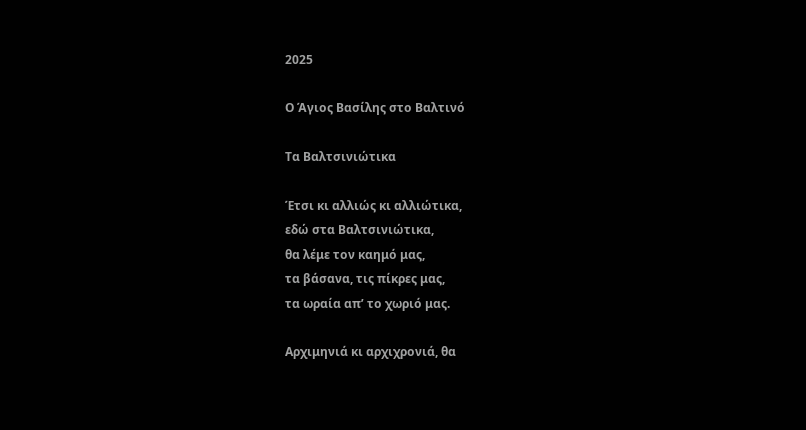2025

Ο Άγιος Βασίλης στο Βαλτινό

Τα Βαλτσινιώτικα

Έτσι κι αλλιώς κι αλλιώτικα,
εδώ στα Βαλτσινιώτικα,
θα λέμε τον καημό μας,
τα βάσανα, τις πίκρες μας,
τα ωραία απ’ το χωριό μας.

Αρχιμηνιά κι αρχιχρονιά, θα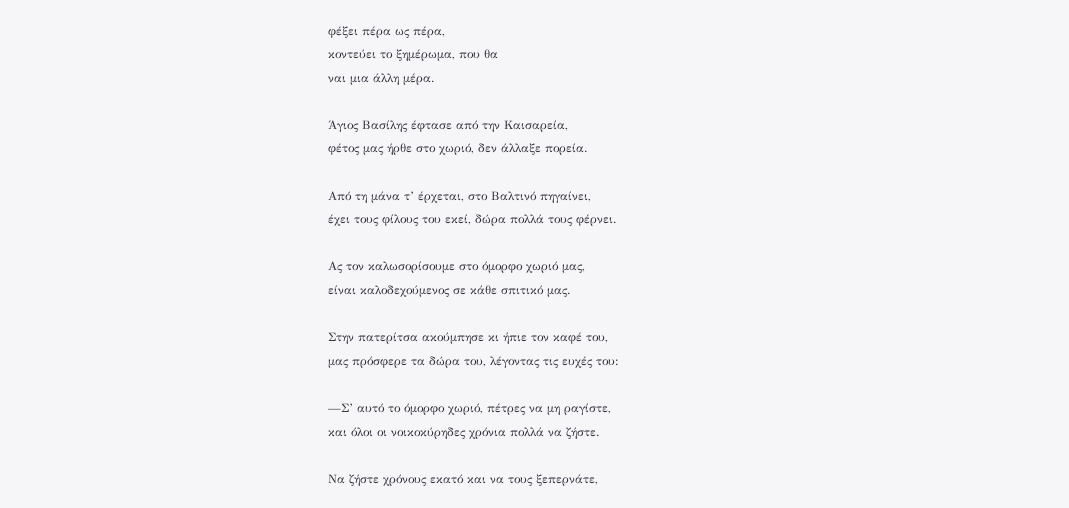φέξει πέρα ως πέρα,
κοντεύει το ξημέρωμα, που θα
ναι μια άλλη μέρα.

Άγιος Βασίλης έφτασε από την Καισαρεία,
φέτος μας ήρθε στο χωριό, δεν άλλαξε πορεία.

Από τη μάνα τ’ έρχεται, στο Βαλτινό πηγαίνει,
έχει τους φίλους του εκεί, δώρα πολλά τους φέρνει.

Ας τον καλωσορίσουμε στο όμορφο χωριό μας,
είναι καλοδεχούμενος σε κάθε σπιτικό μας.

Στην πατερίτσα ακούμπησε κι ήπιε τον καφέ του,
μας πρόσφερε τα δώρα του, λέγοντας τις ευχές του:

—Σ’ αυτό το όμορφο χωριό, πέτρες να μη ραγίστε,
και όλοι οι νοικοκύρηδες χρόνια πολλά να ζήστε.

Να ζήστε χρόνους εκατό και να τους ξεπερνάτε,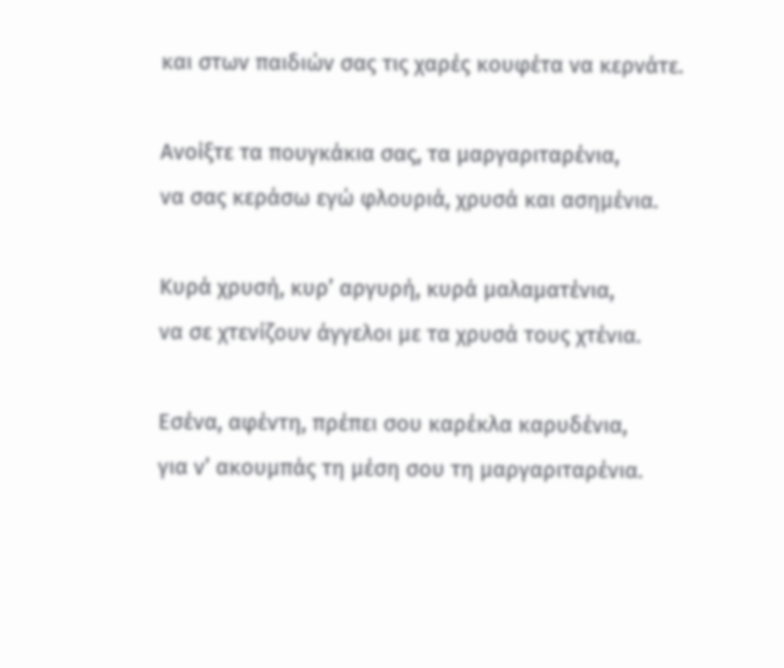και στων παιδιών σας τις χαρές κουφέτα να κερνάτε.

Ανοίξτε τα πουγκάκια σας, τα μαργαριταρένια,
να σας κεράσω εγώ φλουριά, χρυσά και ασημένια.

Κυρά χρυσή, κυρ’ αργυρή, κυρά μαλαματένια,
να σε χτενίζουν άγγελοι με τα χρυσά τους χτένια.

Εσένα, αφέντη, πρέπει σου καρέκλα καρυδένια,
για ν’ ακουμπάς τη μέση σου τη μαργαριταρένια.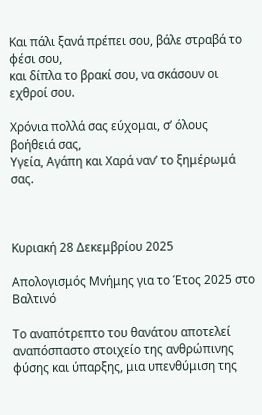Και πάλι ξανά πρέπει σου, βάλε στραβά το φέσι σου,
και δίπλα το βρακί σου, να σκάσουν οι εχθροί σου.

Χρόνια πολλά σας εύχομαι, σ’ όλους βοήθειά σας,
Υγεία, Αγάπη και Χαρά ναν’ το ξημέρωμά σας.



Κυριακή 28 Δεκεμβρίου 2025

Απολογισμός Μνήμης για το Έτος 2025 στο Βαλτινό

Το αναπότρεπτο του θανάτου αποτελεί αναπόσπαστο στοιχείο της ανθρώπινης φύσης και ύπαρξης, μια υπενθύμιση της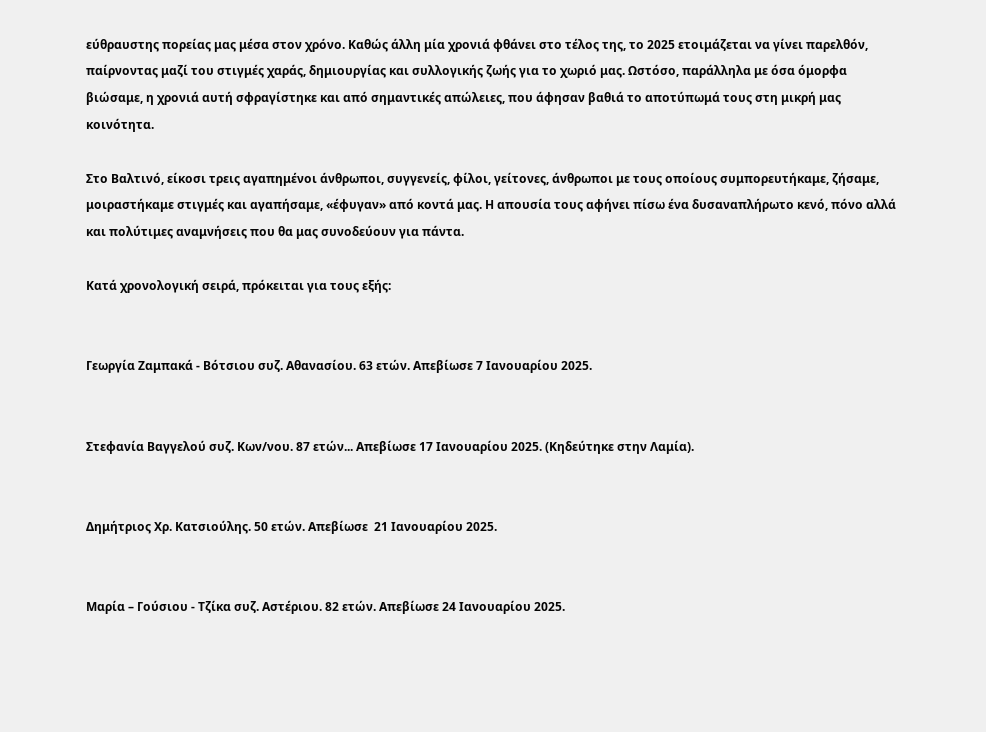εύθραυστης πορείας μας μέσα στον χρόνο. Καθώς άλλη μία χρονιά φθάνει στο τέλος της, το 2025 ετοιμάζεται να γίνει παρελθόν, παίρνοντας μαζί του στιγμές χαράς, δημιουργίας και συλλογικής ζωής για το χωριό μας. Ωστόσο, παράλληλα με όσα όμορφα βιώσαμε, η χρονιά αυτή σφραγίστηκε και από σημαντικές απώλειες, που άφησαν βαθιά το αποτύπωμά τους στη μικρή μας κοινότητα.

Στο Βαλτινό, είκοσι τρεις αγαπημένοι άνθρωποι, συγγενείς, φίλοι, γείτονες, άνθρωποι με τους οποίους συμπορευτήκαμε, ζήσαμε, μοιραστήκαμε στιγμές και αγαπήσαμε, «έφυγαν» από κοντά μας. Η απουσία τους αφήνει πίσω ένα δυσαναπλήρωτο κενό, πόνο αλλά και πολύτιμες αναμνήσεις που θα μας συνοδεύουν για πάντα.

Κατά χρονολογική σειρά, πρόκειται για τους εξής:


Γεωργία Ζαμπακά - Βότσιου συζ. Αθανασίου. 63 ετών. Απεβίωσε 7 Ιανουαρίου 2025.


Στεφανία Βαγγελού συζ. Κων/νου. 87 ετών... Απεβίωσε 17 Ιανουαρίου 2025. (Κηδεύτηκε στην Λαμία).


Δημήτριος Χρ. Κατσιούλης. 50 ετών. Απεβίωσε  21 Ιανουαρίου 2025.


Μαρία – Γούσιου - Τζίκα συζ. Αστέριου. 82 ετών. Απεβίωσε 24 Ιανουαρίου 2025.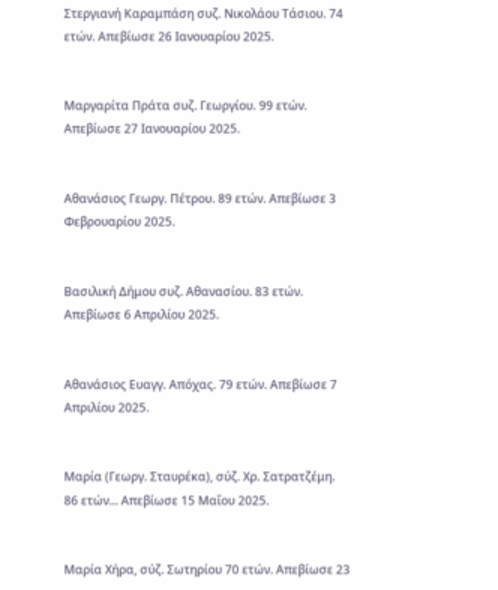Στεργιανή Καραμπάση συζ. Νικολάου Τάσιου. 74 ετών. Απεβίωσε 26 Ιανουαρίου 2025.


Μαργαρίτα Πράτα συζ. Γεωργίου. 99 ετών. Απεβίωσε 27 Ιανουαρίου 2025.


Αθανάσιος Γεωργ. Πέτρου. 89 ετών. Απεβίωσε 3 Φεβρουαρίου 2025.


Βασιλική Δήμου συζ. Αθανασίου. 83 ετών. Απεβίωσε 6 Απριλίου 2025.


Αθανάσιος Ευαγγ. Απόχας. 79 ετών. Απεβίωσε 7 Απριλίου 2025.


Μαρία (Γεωργ. Σταυρέκα), σύζ. Χρ. Σατρατζέμη. 86 ετών... Απεβίωσε 15 Μαΐου 2025.


Μαρία Χήρα, σύζ. Σωτηρίου 70 ετών. Απεβίωσε 23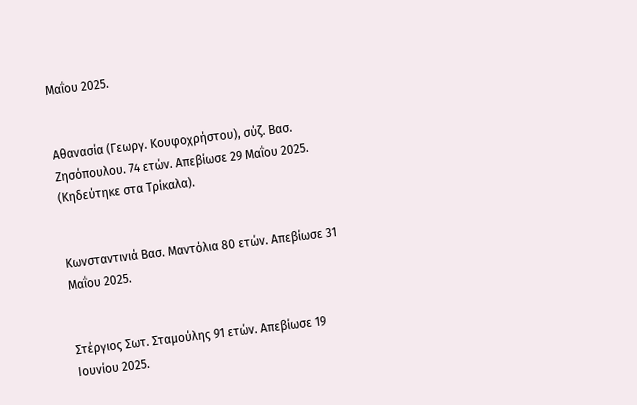Μαΐου 2025.


Αθανασία (Γεωργ. Κουφοχρήστου), σύζ. Βασ. Ζησόπουλου. 74 ετών. Απεβίωσε 29 Μαΐου 2025. (Κηδεύτηκε στα Τρίκαλα).


Κωνσταντινιά Βασ. Μαντόλια 80 ετών. Απεβίωσε 31 Μαΐου 2025.


Στέργιος Σωτ. Σταμούλης 91 ετών. Απεβίωσε 19 Ιουνίου 2025.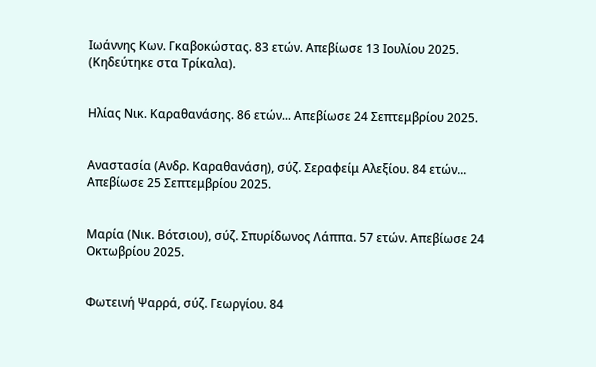Ιωάννης Κων. Γκαβοκώστας. 83 ετών. Απεβίωσε 13 Ιουλίου 2025. (Κηδεύτηκε στα Τρίκαλα).


Ηλίας Νικ. Καραθανάσης. 86 ετών... Απεβίωσε 24 Σεπτεμβρίου 2025.


Αναστασία (Ανδρ. Καραθανάση), σύζ. Σεραφείμ Αλεξίου. 84 ετών... Απεβίωσε 25 Σεπτεμβρίου 2025.


Μαρία (Νικ. Βότσιου), σύζ. Σπυρίδωνος Λάππα. 57 ετών. Απεβίωσε 24 Οκτωβρίου 2025.


Φωτεινή Ψαρρά, σύζ. Γεωργίου. 84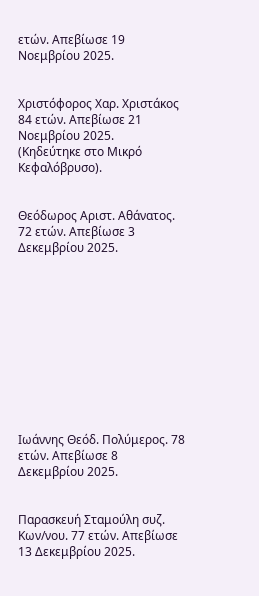ετών. Απεβίωσε 19 Νοεμβρίου 2025.


Χριστόφορος Χαρ. Χριστάκος 84 ετών. Απεβίωσε 21 Νοεμβρίου 2025.
(Κηδεύτηκε στο Μικρό Κεφαλόβρυσο).


Θεόδωρος Αριστ. Αθάνατος. 72 ετών. Απεβίωσε 3 Δεκεμβρίου 2025.











Ιωάννης Θεόδ. Πολύμερος. 78 ετών. Απεβίωσε 8 Δεκεμβρίου 2025.


Παρασκευή Σταμούλη συζ. Κων/νου. 77 ετών. Απεβίωσε 13 Δεκεμβρίου 2025.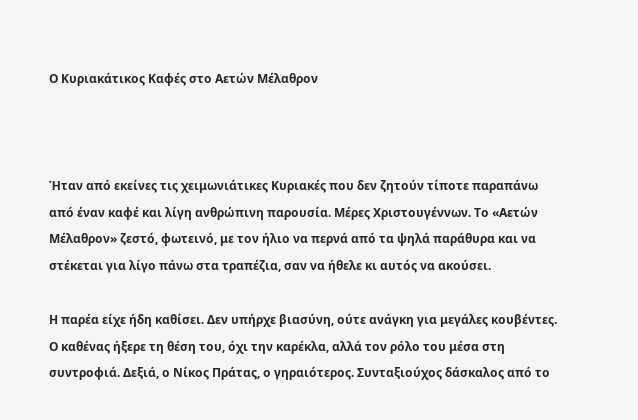Ο Κυριακάτικος Καφές στο Αετών Μέλαθρον



Ήταν από εκείνες τις χειμωνιάτικες Κυριακές που δεν ζητούν τίποτε παραπάνω από έναν καφέ και λίγη ανθρώπινη παρουσία. Μέρες Χριστουγέννων. Το «Αετών Μέλαθρον» ζεστό, φωτεινό, με τον ήλιο να περνά από τα ψηλά παράθυρα και να στέκεται για λίγο πάνω στα τραπέζια, σαν να ήθελε κι αυτός να ακούσει.

Η παρέα είχε ήδη καθίσει. Δεν υπήρχε βιασύνη, ούτε ανάγκη για μεγάλες κουβέντες. Ο καθένας ήξερε τη θέση του, όχι την καρέκλα, αλλά τον ρόλο του μέσα στη συντροφιά. Δεξιά, ο Νίκος Πράτας, ο γηραιότερος. Συνταξιούχος δάσκαλος από το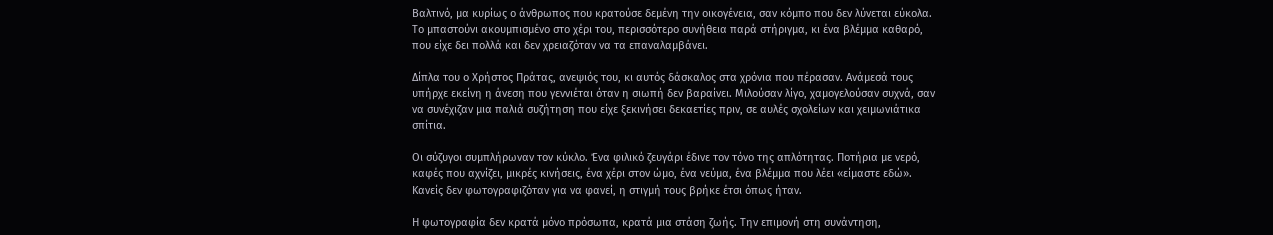Βαλτινό, μα κυρίως ο άνθρωπος που κρατούσε δεμένη την οικογένεια, σαν κόμπο που δεν λύνεται εύκολα. Το μπαστούνι ακουμπισμένο στο χέρι του, περισσότερο συνήθεια παρά στήριγμα, κι ένα βλέμμα καθαρό, που είχε δει πολλά και δεν χρειαζόταν να τα επαναλαμβάνει.

Δίπλα του ο Χρήστος Πράτας, ανεψιός του, κι αυτός δάσκαλος στα χρόνια που πέρασαν. Ανάμεσά τους υπήρχε εκείνη η άνεση που γεννιέται όταν η σιωπή δεν βαραίνει. Μιλούσαν λίγο, χαμογελούσαν συχνά, σαν να συνέχιζαν μια παλιά συζήτηση που είχε ξεκινήσει δεκαετίες πριν, σε αυλές σχολείων και χειμωνιάτικα σπίτια.

Οι σύζυγοι συμπλήρωναν τον κύκλο. Ένα φιλικό ζευγάρι έδινε τον τόνο της απλότητας. Ποτήρια με νερό, καφές που αχνίζει, μικρές κινήσεις, ένα χέρι στον ώμο, ένα νεύμα, ένα βλέμμα που λέει «είμαστε εδώ». Κανείς δεν φωτογραφιζόταν για να φανεί, η στιγμή τους βρήκε έτσι όπως ήταν.

Η φωτογραφία δεν κρατά μόνο πρόσωπα, κρατά μια στάση ζωής. Την επιμονή στη συνάντηση,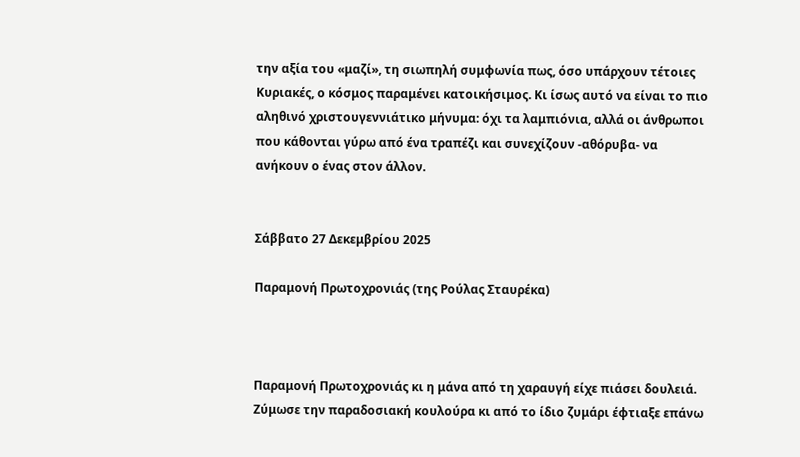την αξία του «μαζί», τη σιωπηλή συμφωνία πως, όσο υπάρχουν τέτοιες Κυριακές, ο κόσμος παραμένει κατοικήσιμος. Κι ίσως αυτό να είναι το πιο αληθινό χριστουγεννιάτικο μήνυμα: όχι τα λαμπιόνια, αλλά οι άνθρωποι που κάθονται γύρω από ένα τραπέζι και συνεχίζουν -αθόρυβα- να ανήκουν ο ένας στον άλλον.


Σάββατο 27 Δεκεμβρίου 2025

Παραμονή Πρωτοχρονιάς (της Ρούλας Σταυρέκα)



Παραμονή Πρωτοχρονιάς κι η μάνα από τη χαραυγή είχε πιάσει δουλειά. Ζύμωσε την παραδοσιακή κουλούρα κι από το ίδιο ζυμάρι έφτιαξε επάνω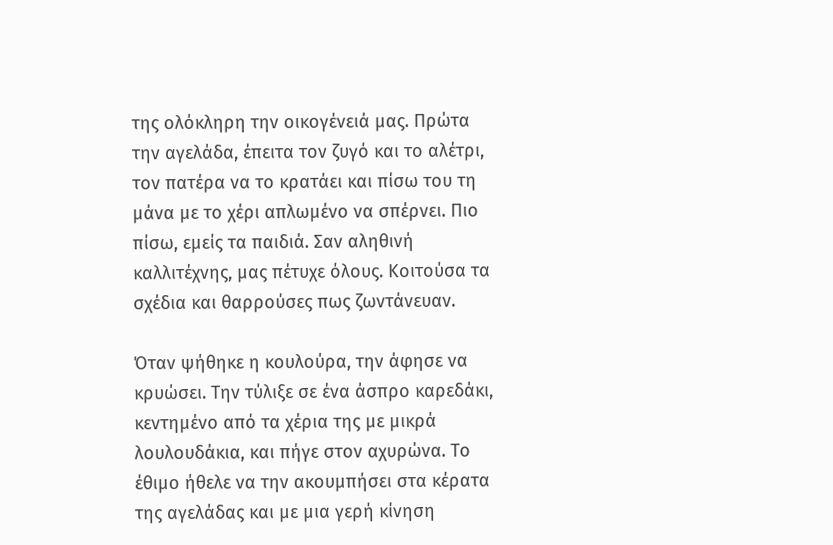της ολόκληρη την οικογένειά μας. Πρώτα την αγελάδα, έπειτα τον ζυγό και το αλέτρι, τον πατέρα να το κρατάει και πίσω του τη μάνα με το χέρι απλωμένο να σπέρνει. Πιο πίσω, εμείς τα παιδιά. Σαν αληθινή καλλιτέχνης, μας πέτυχε όλους. Κοιτούσα τα σχέδια και θαρρούσες πως ζωντάνευαν.

Όταν ψήθηκε η κουλούρα, την άφησε να κρυώσει. Την τύλιξε σε ένα άσπρο καρεδάκι, κεντημένο από τα χέρια της με μικρά λουλουδάκια, και πήγε στον αχυρώνα. Το έθιμο ήθελε να την ακουμπήσει στα κέρατα της αγελάδας και με μια γερή κίνηση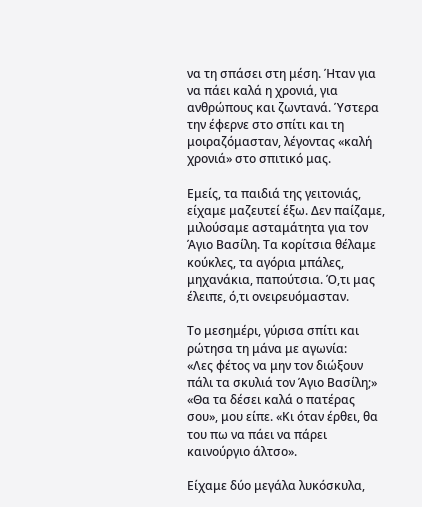να τη σπάσει στη μέση. Ήταν για να πάει καλά η χρονιά, για ανθρώπους και ζωντανά. Ύστερα την έφερνε στο σπίτι και τη μοιραζόμασταν, λέγοντας «καλή χρονιά» στο σπιτικό μας.

Εμείς, τα παιδιά της γειτονιάς, είχαμε μαζευτεί έξω. Δεν παίζαμε, μιλούσαμε ασταμάτητα για τον Άγιο Βασίλη. Τα κορίτσια θέλαμε κούκλες, τα αγόρια μπάλες, μηχανάκια, παπούτσια. Ό,τι μας έλειπε, ό,τι ονειρευόμασταν.

Το μεσημέρι, γύρισα σπίτι και ρώτησα τη μάνα με αγωνία:
«Λες φέτος να μην τον διώξουν πάλι τα σκυλιά τον Άγιο Βασίλη;»
«Θα τα δέσει καλά ο πατέρας σου», μου είπε. «Κι όταν έρθει, θα του πω να πάει να πάρει καινούργιο άλτσο».

Είχαμε δύο μεγάλα λυκόσκυλα,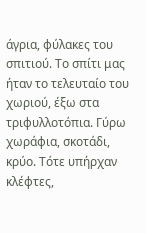άγρια, φύλακες του σπιτιού. Το σπίτι μας ήταν το τελευταίο του χωριού, έξω στα τριφυλλοτόπια. Γύρω χωράφια, σκοτάδι, κρύο. Τότε υπήρχαν κλέφτες,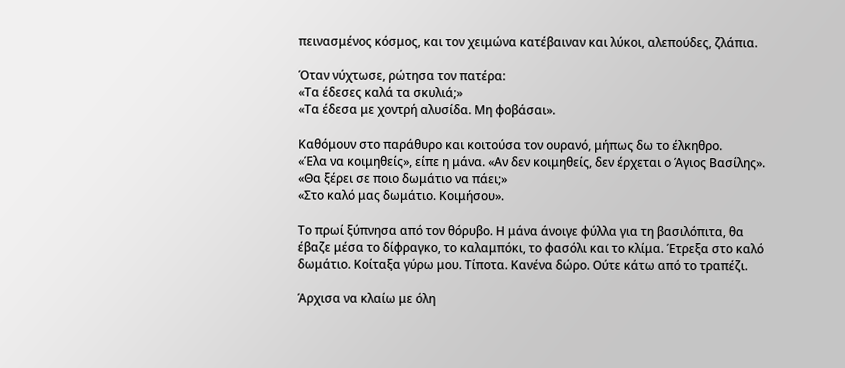πεινασμένος κόσμος, και τον χειμώνα κατέβαιναν και λύκοι, αλεπούδες, ζλάπια.

Όταν νύχτωσε, ρώτησα τον πατέρα:
«Τα έδεσες καλά τα σκυλιά;»
«Τα έδεσα με χοντρή αλυσίδα. Μη φοβάσαι».

Καθόμουν στο παράθυρο και κοιτούσα τον ουρανό, μήπως δω το έλκηθρο.
«Έλα να κοιμηθείς», είπε η μάνα. «Αν δεν κοιμηθείς, δεν έρχεται ο Άγιος Βασίλης».
«Θα ξέρει σε ποιο δωμάτιο να πάει;»
«Στο καλό μας δωμάτιο. Κοιμήσου».

Το πρωί ξύπνησα από τον θόρυβο. Η μάνα άνοιγε φύλλα για τη βασιλόπιτα, θα έβαζε μέσα το δίφραγκο, το καλαμπόκι, το φασόλι και το κλίμα. Έτρεξα στο καλό δωμάτιο. Κοίταξα γύρω μου. Τίποτα. Κανένα δώρο. Ούτε κάτω από το τραπέζι.

Άρχισα να κλαίω με όλη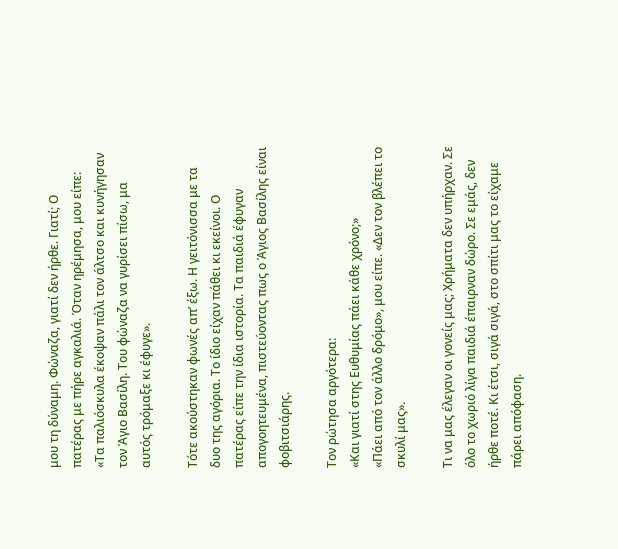μου τη δύναμη. Φώναζα, γιατί δεν ήρθε. Γιατί; Ο πατέρας με πήρε αγκαλιά. Όταν ηρέμησα, μου είπε:
«Τα παλιόσκυλα έκοψαν πάλι τον άλτσο και κυνήγησαν τον Άγιο Βασίλη. Του φώναζα να γυρίσει πίσω, μα αυτός τρόμαξε κι έφυγε».

Τότε ακούστηκαν φωνές απ’ έξω. Η γειτόνισσα με τα δυο της αγόρια. Το ίδιο είχαν πάθει κι εκείνοι. Ο πατέρας είπε την ίδια ιστορία. Τα παιδιά έφυγαν απογοητευμένα, πιστεύοντας πως ο Άγιος Βασίλης είναι φοβιτσιάρης.

Τον ρώτησα αργότερα:
«Και γιατί στης Ευθυμίας πάει κάθε χρόνο;»
«Πάει από τον άλλο δρόμο», μου είπε. «Δεν τον βλέπει το σκυλί μας».

Τι να μας έλεγαν οι γονείς μας; Χρήματα δεν υπήρχαν. Σε όλο το χωριό λίγα παιδιά έπαιρναν δώρο. Σε εμάς, δεν ήρθε ποτέ. Κι έτσι, σιγά σιγά, στο σπίτι μας το είχαμε πάρει απόφαση.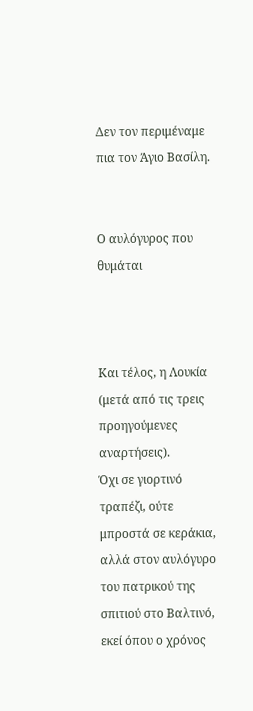Δεν τον περιμέναμε πια τον Άγιο Βασίλη.


Ο αυλόγυρος που θυμάται



Και τέλος, η Λουκία (μετά από τις τρεις προηγούμενες αναρτήσεις).
Όχι σε γιορτινό τραπέζι, ούτε μπροστά σε κεράκια, αλλά στον αυλόγυρο του πατρικού της σπιτιού στο Βαλτινό, εκεί όπου ο χρόνος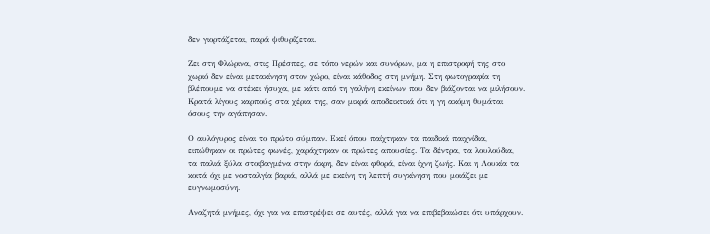δεν γιορτάζεται, παρά ψιθυρίζεται.

Ζει στη Φλώρινα, στις Πρέσπες, σε τόπο νερών και συνόρων, μα η επιστροφή της στο χωριό δεν είναι μετακίνηση στον χώρο, είναι κάθοδος στη μνήμη. Στη φωτογραφία τη βλέπουμε να στέκει ήσυχα, με κάτι από τη γαλήνη εκείνων που δεν βιάζονται να μιλήσουν. Κρατά λίγους καρπούς στα χέρια της, σαν μικρά αποδεικτικά ότι η γη ακόμη θυμάται όσους την αγάπησαν.

Ο αυλόγυρος είναι το πρώτο σύμπαν. Εκεί όπου παίχτηκαν τα παιδικά παιχνίδια, ειπώθηκαν οι πρώτες φωνές, χαράχτηκαν οι πρώτες απουσίες. Τα δέντρα, τα λουλούδια, τα παλιά ξύλα στοιβαγμένα στην άκρη, δεν είναι φθορά, είναι ίχνη ζωής. Και η Λουκία τα κοιτά όχι με νοσταλγία βαριά, αλλά με εκείνη τη λεπτή συγκίνηση που μοιάζει με ευγνωμοσύνη.

Αναζητά μνήμες, όχι για να επιστρέψει σε αυτές, αλλά για να επιβεβαιώσει ότι υπάρχουν.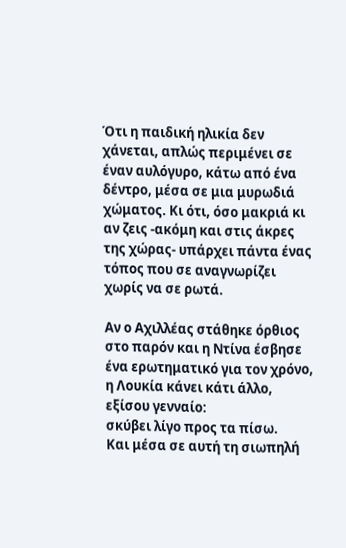Ότι η παιδική ηλικία δεν χάνεται, απλώς περιμένει σε έναν αυλόγυρο, κάτω από ένα δέντρο, μέσα σε μια μυρωδιά χώματος. Κι ότι, όσο μακριά κι αν ζεις -ακόμη και στις άκρες της χώρας- υπάρχει πάντα ένας τόπος που σε αναγνωρίζει χωρίς να σε ρωτά.

Αν ο Αχιλλέας στάθηκε όρθιος στο παρόν και η Ντίνα έσβησε ένα ερωτηματικό για τον χρόνο, η Λουκία κάνει κάτι άλλο, εξίσου γενναίο:
σκύβει λίγο προς τα πίσω.
Και μέσα σε αυτή τη σιωπηλή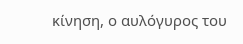κίνηση, ο αυλόγυρος του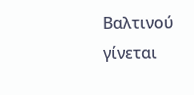Βαλτινού γίνεται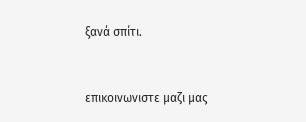ξανά σπίτι.


επικοινωνιστε μαζι μας